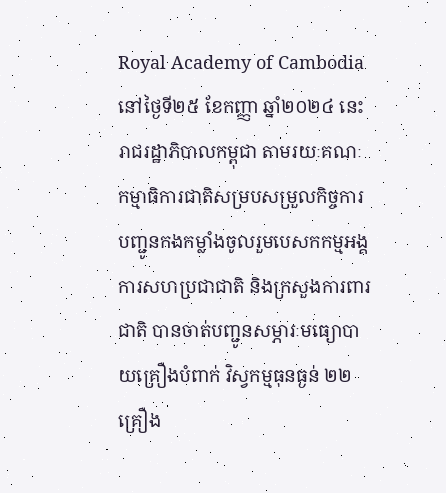Royal Academy of Cambodia
នៅថ្ងៃទី២៥ ខែកញ្ញា ឆ្នាំ២០២៤ នេះ រាជរដ្ឋាភិបាលកម្ពុជា តាមរយៈគណៈកម្មាធិការជាតិសម្របសម្រួលកិច្ចការបញ្ជូនកងកម្លាំងចូលរួមបេសកកម្មអង្គការសហប្រជាជាតិ និងក្រសួងការពារជាតិ បានចាត់បញ្ជូនសម្ភារៈមធ្យោបាយគ្រឿងបំពាក់ វិស្វកម្មធុនធ្ងន់ ២២គ្រឿង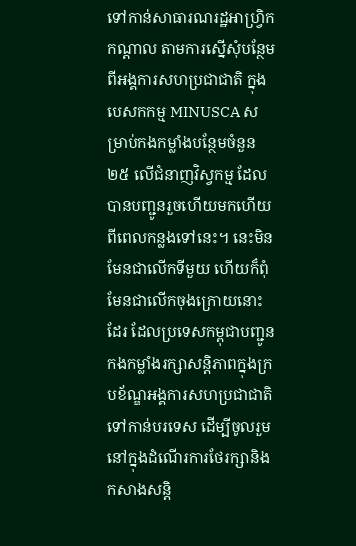ទៅកាន់សាធារណរដ្ឋអាហ្វ្រិកកណ្តាល តាមការស្នើសុំបន្ថែមពីអង្គការសហប្រជាជាតិ ក្នុងបេសកកម្ម MINUSCA សម្រាប់កងកម្លាំងបន្ថែមចំនួន២៥ លើជំនាញវិស្វកម្ម ដែលបានបញ្ជូនរួចហើយមកហើយពីពេលកន្លងទៅនេះ។ នេះមិនមែនជាលើកទីមួយ ហើយក៏ពុំមែនជាលើកចុងក្រោយនោះដែរ ដែលប្រទេសកម្ពុជាបញ្ជូនកងកម្លាំងរក្សាសន្តិភាពក្នុងក្របខ័ណ្ឌអង្គការសហប្រជាជាតិ ទៅកាន់បរទេស ដើម្បីចូលរួមនៅក្នុងដំណើរការថែរក្សានិងកសាងសន្តិ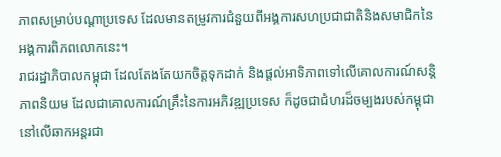ភាពសម្រាប់បណ្ដាប្រទេស ដែលមានតម្រូវការជំនួយពីអង្គការសហប្រជាជាតិនិងសមាជិកនៃអង្គការពិភពលោកនេះ។
រាជរដ្ឋាភិបាលកម្ពុជា ដែលតែងតែយកចិត្តទុកដាក់ និងផ្ដល់អាទិភាពទៅលើគោលការណ៍សន្តិភាពនិយម ដែលជាគោលការណ៍គ្រឹះនៃការអភិវឌ្ឍប្រទេស ក៏ដូចជាជំហរដ៏ចម្បងរបស់កម្ពុជានៅលើឆាកអន្តរជា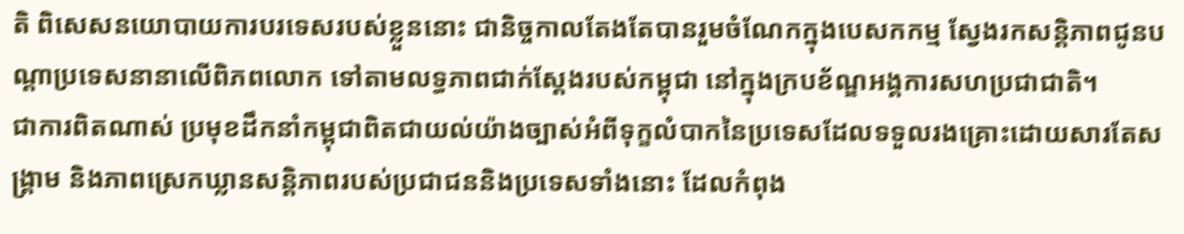តិ ពិសេសនយោបាយការបរទេសរបស់ខ្លួននោះ ជានិច្ចកាលតែងតែបានរួមចំណែកក្នុងបេសកកម្ម ស្វែងរកសន្តិភាពជូនបណ្ដាប្រទេសនានាលើពិភពលោក ទៅតាមលទ្ធភាពជាក់ស្ដែងរបស់កម្ពុជា នៅក្នុងក្របខ័ណ្ឌអង្គការសហប្រជាជាតិ។
ជាការពិតណាស់ ប្រមុខដឹកនាំកម្ពុជាពិតជាយល់យ៉ាងច្បាស់អំពីទុក្ខលំបាកនៃប្រទេសដែលទទួលរងគ្រោះដោយសារតែសង្គ្រាម និងភាពស្រេកឃ្លានសន្តិភាពរបស់ប្រជាជននិងប្រទេសទាំងនោះ ដែលកំពុង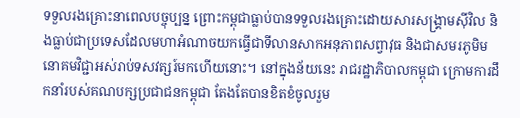ទទួលរងគ្រោះនាពេលបច្ចុប្បន្ន ព្រោះកម្ពុជាធ្លាប់បានទទួលរងគ្រោះដោយសារសង្គ្រាមស៊ីវិល និងធ្លាប់ជាប្រទេសដែលមហាអំណាចយកធ្វើជាទីលានសាកអនុភាពសព្វាវុធ និងជាសមរភូមិមនោគមវិជ្ជាអស់រាប់ទសវត្សរ៍មកហើយនោះ។ នៅក្នុងន័យនេះ រាជរដ្ឋាភិបាលកម្ពុជា ក្រោមការដឹកនាំរបស់គណបក្សប្រជាជនកម្ពុជា តែងតែបានខិតខំចូលរួម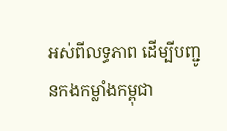អស់ពីលទ្ធភាព ដើម្បីបញ្ជូនកងកម្លាំងកម្ពុជា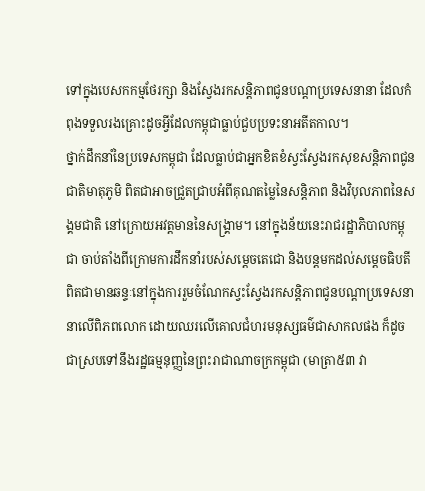ទៅក្នុងបេសកកម្មថែរក្សា និងស្វែងរកសន្តិភាពជូនបណ្ដាប្រទេសនានា ដែលកំពុងទទួលរងគ្រោះដូចអ្វីដែលកម្ពុជាធ្លាប់ជួបប្រទះនាអតីតកាល។
ថ្នាក់ដឹកនាំនៃប្រទេសកម្ពុជា ដែលធ្លាប់ជាអ្នកខិតខំស្វះស្វែងរកសុខសន្តិភាពជូនជាតិមាតុភូមិ ពិតជាអាចជ្រួតជ្រាបអំពីគុណតម្លៃនៃសន្តិភាព និងវិបុលភាពនៃសង្គមជាតិ នៅក្រោយអវត្តមាននៃសង្គ្រាម។ នៅក្នុងន័យនេះរាជរដ្ឋាភិបាលកម្ពុជា ចាប់តាំងពីក្រោមការដឹកនាំរបស់សម្ដេចតេជោ និងបន្តមកដល់សម្ដេចធិបតី ពិតជាមានឆន្ទៈនៅក្នុងការរួមចំណែកស្វះស្វែងរកសន្តិភាពជូនបណ្ដាប្រទេសនានាលើពិភពលោក ដោយឈរលើគោលជំហរមនុស្សធម៌ជាសាកលផង ក៏ដូចជាស្របទៅនឹងរដ្ឋធម្មនុញ្ញនៃព្រះរាជាណាចក្រកម្ពុជា (មាត្រា៥៣ វា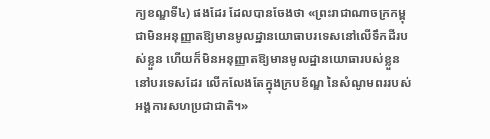ក្យខណ្ឌទី៤) ផងដែរ ដែលបានចែងថា «ព្រះរាជាណាចក្រកម្ពុជាមិនអនុញ្ញាតឱ្យមានមូលដ្ឋានយោធាបរទេសនៅលើទឹកដីរបស់ខ្លួន ហើយក៏មិនអនុញ្ញាតឱ្យមានមូលដ្ឋានយោធារបស់ខ្លួននៅបរទេសដែរ លើកលែងតែក្នុងក្របខ័ណ្ឌ នៃសំណូមពររបស់អង្គការសហប្រជាជាតិ។»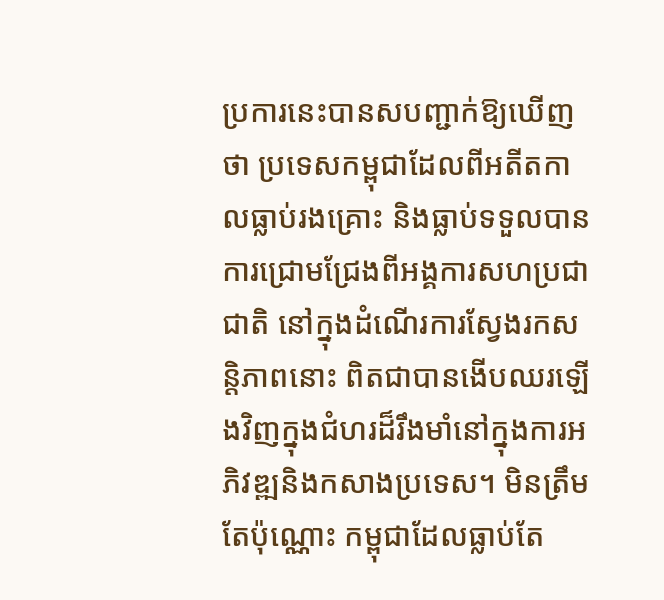ប្រការនេះបានសបញ្ជាក់ឱ្យឃើញថា ប្រទេសកម្ពុជាដែលពីអតីតកាលធ្លាប់រងគ្រោះ និងធ្លាប់ទទួលបានការជ្រោមជ្រែងពីអង្គការសហប្រជាជាតិ នៅក្នុងដំណើរការស្វែងរកសន្តិភាពនោះ ពិតជាបានងើបឈរឡើងវិញក្នុងជំហរដ៏រឹងមាំនៅក្នុងការអភិវឌ្ឍនិងកសាងប្រទេស។ មិនត្រឹមតែប៉ុណ្ណោះ កម្ពុជាដែលធ្លាប់តែ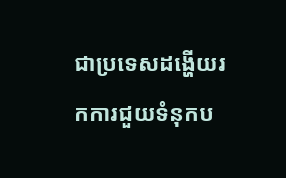ជាប្រទេសដង្ហើយរកការជួយទំនុកប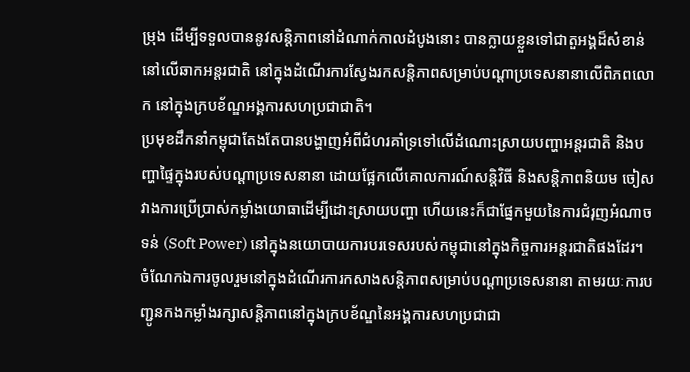ម្រុង ដើម្បីទទួលបាននូវសន្តិភាពនៅដំណាក់កាលដំបូងនោះ បានក្លាយខ្លួនទៅជាតួអង្គដ៏សំខាន់នៅលើឆាកអន្តរជាតិ នៅក្នុងដំណើរការស្វែងរកសន្តិភាពសម្រាប់បណ្ដាប្រទេសនានាលើពិភពលោក នៅក្នុងក្របខ័ណ្ឌអង្គការសហប្រជាជាតិ។
ប្រមុខដឹកនាំកម្ពុជាតែងតែបានបង្ហាញអំពីជំហរគាំទ្រទៅលើដំណោះស្រាយបញ្ហាអន្តរជាតិ និងបញ្ហាផ្ទៃក្នុងរបស់បណ្ដាប្រទេសនានា ដោយផ្អែកលើគោលការណ៍សន្តិវិធី និងសន្តិភាពនិយម ចៀសវាងការប្រើប្រាស់កម្លាំងយោធាដើម្បីដោះស្រាយបញ្ហា ហើយនេះក៏ជាផ្នែកមួយនៃការជំរុញអំណាចទន់ (Soft Power) នៅក្នុងនយោបាយការបរទេសរបស់កម្ពុជានៅក្នុងកិច្ចការអន្តរជាតិផងដែរ។ ចំណែកឯការចូលរួមនៅក្នុងដំណើរការកសាងសន្តិភាពសម្រាប់បណ្ដាប្រទេសនានា តាមរយៈការបញ្ជូនកងកម្លាំងរក្សាសន្តិភាពនៅក្នុងក្របខ័ណ្ឌនៃអង្គការសហប្រជាជា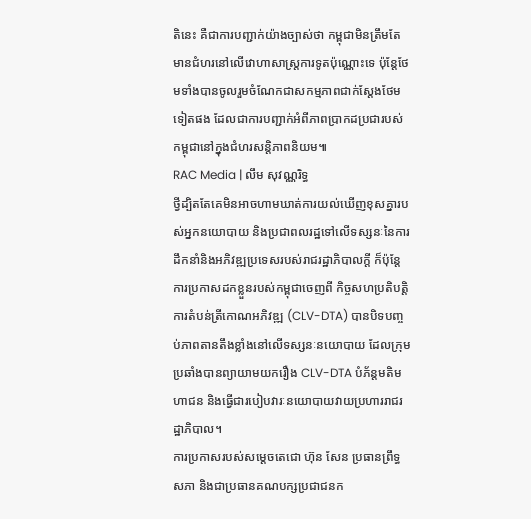តិនេះ គឺជាការបញ្ជាក់យ៉ាងច្បាស់ថា កម្ពុជាមិនត្រឹមតែមានជំហរនៅលើវោហាសាស្ត្រការទូតប៉ុណ្ណោះទេ ប៉ុន្តែថែមទាំងបានចូលរួមចំណែកជាសកម្មភាពជាក់ស្ដែងថែមទៀតផង ដែលជាការបញ្ជាក់អំពីភាពប្រាកដប្រជារបស់កម្ពុជានៅក្នុងជំហរសន្តិភាពនិយម៕
RAC Media | លឹម សុវណ្ណរិទ្ធ
ថ្វីដ្បិតតែគេមិនអាចហាមឃាត់ការយល់ឃើញខុសគ្នារបស់អ្នកនយោបាយ និងប្រជាពលរដ្ឋទៅលើទស្សនៈនៃការដឹកនាំនិងអភិវឌ្ឍប្រទេសរបស់រាជរដ្ឋាភិបាលក្ដី ក៏ប៉ុន្តែការប្រកាសដកខ្លួនរបស់កម្ពុជាចេញពី កិច្ចសហប្រតិបត្តិការតំបន់ត្រីកោណអភិវឌ្ឍ (CLV-DTA) បានបិទបញ្ចប់ភាពតានតឹងខ្លាំងនៅលើទស្សនៈនយោបាយ ដែលក្រុមប្រឆាំងបានព្យាយាមយករឿង CLV-DTA បំភ័ន្តមតិមហាជន និងធ្វើជារបៀបវារៈនយោបាយវាយប្រហាររាជរដ្ឋាភិបាល។
ការប្រកាសរបស់សម្ដេចតេជោ ហ៊ុន សែន ប្រធានព្រឹទ្ធសភា និងជាប្រធានគណបក្សប្រជាជនក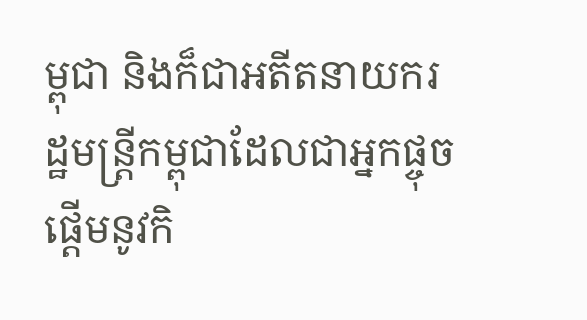ម្ពុជា និងក៏ជាអតីតនាយករដ្ឋមន្ត្រីកម្ពុជាដែលជាអ្នកផ្ចុចផ្ដើមនូវកិ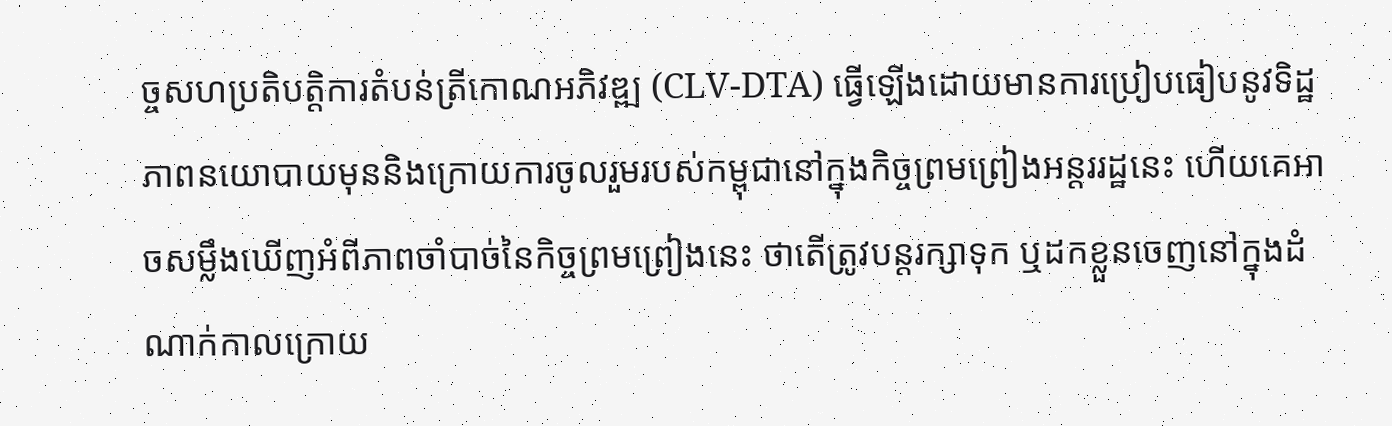ច្ចសហប្រតិបត្តិការតំបន់ត្រីកោណអភិវឌ្ឍ (CLV-DTA) ធ្វើឡើងដោយមានការប្រៀបធៀបនូវទិដ្ឋភាពនយោបាយមុននិងក្រោយការចូលរួមរបស់កម្ពុជានៅក្នុងកិច្ចព្រមព្រៀងអន្តររដ្ឋនេះ ហើយគេអាចសម្លឹងឃើញអំពីភាពចាំបាច់នៃកិច្ចព្រមព្រៀងនេះ ថាតើត្រូវបន្តរក្សាទុក ឬដកខ្លួនចេញនៅក្នុងដំណាក់កាលក្រោយ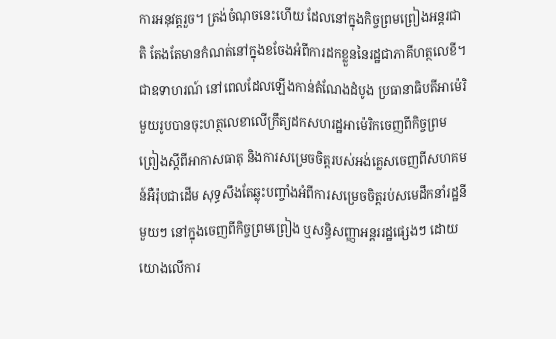ការអនុវត្តរួច។ ត្រង់ចំណុចនេះហើយ ដែលនៅក្នុងកិច្ចព្រមព្រៀងអន្តរជាតិ តែងតែមានកំណត់នៅក្នុងខចែងអំពីការដកខ្លួននៃរដ្ឋជាភាគីហត្ថលេខី។ ជាឧទាហរណ៍ នៅពេលដែលឡើងកាន់តំណែងដំបូង ប្រធានាធិបតីអាម៉េរិមួយរូបបានចុះហត្ថលេខាលើក្រឹត្យដកសហរដ្ឋអាម៉េរិកចេញពីកិច្ចព្រមព្រៀងស្ដីពីអាកាសធាតុ និងការសម្រេចចិត្តរបស់អង់គ្លេសចេញពីសហគមន៍អឺរ៉ុបជាដើម សុទ្ធសឹងតែឆ្លុះបញ្ចាំងអំពីការសម្រេចចិត្តរប់សមេដឹកនាំរដ្ឋនីមួយៗ នៅក្នុងចេញពីកិច្ចព្រមព្រៀង ឬសន្ធិសញ្ញាអន្តររដ្ឋផ្សេងៗ ដោយយោងលើការ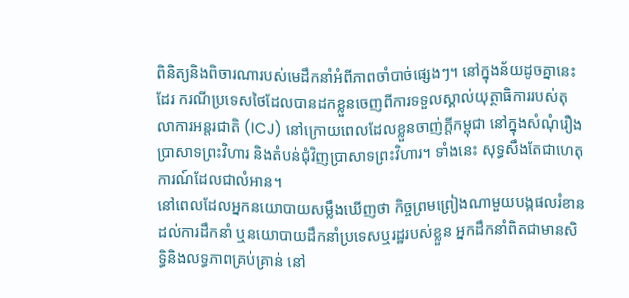ពិនិត្យនិងពិចារណារបស់មេដឹកនាំអំពីភាពចាំបាច់ផ្សេងៗ។ នៅក្នុងន័យដូចគ្នានេះដែរ ករណីប្រទេសថៃដែលបានដកខ្លួនចេញពីការទទួលស្គាល់យុត្ថាធិការរបស់តុលាការអន្តរជាតិ (ICJ) នៅក្រោយពេលដែលខ្លួនចាញ់ក្ដីកម្ពុជា នៅក្នុងសំណុំរឿងប្រាសាទព្រះវិហារ និងតំបន់ជុំវិញប្រាសាទព្រះវិហារ។ ទាំងនេះ សុទ្ធសឹងតែជាហេតុការណ៍ដែលជាលំអាន។
នៅពេលដែលអ្នកនយោបាយសម្លឹងឃើញថា កិច្ចព្រមព្រៀងណាមួយបង្កផលរំខានដល់ការដឹកនាំ ឬនយោបាយដឹកនាំប្រទេសឬរដ្ឋរបស់ខ្លួន អ្នកដឹកនាំពិតជាមានសិទ្ធិនិងលទ្ធភាពគ្រប់គ្រាន់ នៅ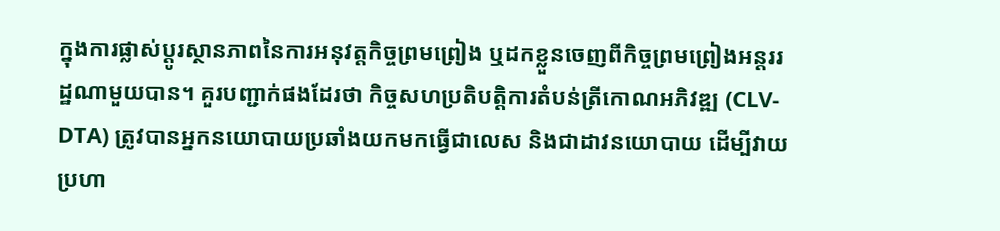ក្នុងការផ្លាស់ប្ដូរស្ថានភាពនៃការអនុវត្តកិច្ចព្រមព្រៀង ឬដកខ្លួនចេញពីកិច្ចព្រមព្រៀងអន្តររដ្ឋណាមួយបាន។ គួរបញ្ជាក់ផងដែរថា កិច្ចសហប្រតិបត្តិការតំបន់ត្រីកោណអភិវឌ្ឍ (CLV-DTA) ត្រូវបានអ្នកនយោបាយប្រឆាំងយកមកធ្វើជាលេស និងជាដាវនយោបាយ ដើម្បីវាយប្រហា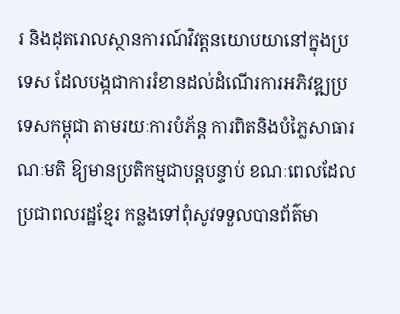រ និងដុតរោលស្ថានការណ៍វិវត្តនយោបយានៅក្នុងប្រទេស ដែលបង្កជាការរំខានដល់ដំណើរការអភិវឌ្ឍប្រទេសកម្ពុជា តាមរយៈការបំភ័ន្ត ការពិតនិងបំភ្លៃសាធារណៈមតិ ឱ្យមានប្រតិកម្មជាបន្តបន្ទាប់ ខណៈពេលដែលប្រជាពលរដ្ឋខ្មែរ កន្លងទៅពុំសូវទទួលបានព័ត៌មា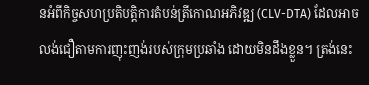នអំពីកិច្ចសហប្រតិបត្តិការតំបន់ត្រីកោណអភិវឌ្ឍ (CLV-DTA) ដែលអាចលង់ជឿតាមការញុះញង់របស់ក្រុមប្រឆាំង ដោយមិនដឹងខ្លួន។ ត្រង់នេះ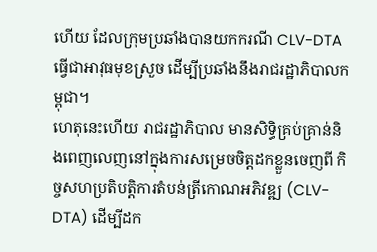ហើយ ដែលក្រុមប្រឆាំងបានយកករណី CLV-DTA ធ្វើជាអាវុធមុខស្រួច ដើម្បីប្រឆាំងនឹងរាជរដ្ឋាភិបាលកម្ពុជា។
ហេតុនេះហើយ រាជរដ្ឋាភិបាល មានសិទ្ធិគ្រប់គ្រាន់និងពេញលេញនៅក្នុងការសម្រេចចិត្តដកខ្លួនចេញពី កិច្ចសហប្រតិបត្តិការតំបន់ត្រីកោណអភិវឌ្ឍ (CLV-DTA) ដើម្បីដក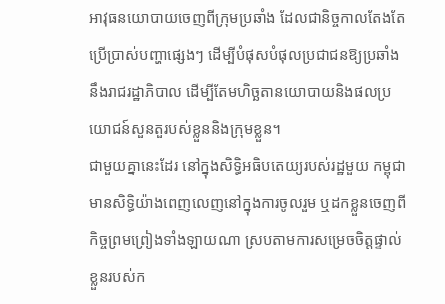អាវុធនយោបាយចេញពីក្រុមប្រឆាំង ដែលជានិច្ចកាលតែងតែប្រើប្រាស់បញ្ហាផ្សេងៗ ដើម្បីបំផុសបំផុលប្រជាជនឱ្យប្រឆាំងនឹងរាជរដ្ឋាភិបាល ដើម្បីតែមហិច្ឆតានយោបាយនិងផលប្រយោជន៍សួនតួរបស់ខ្លួននិងក្រុមខ្លួន។
ជាមួយគ្នានេះដែរ នៅក្នុងសិទ្ធិអធិបតេយ្យរបស់រដ្ឋមួយ កម្ពុជាមានសិទ្ធិយ៉ាងពេញលេញនៅក្នុងការចូលរួម ឬដកខ្លួនចេញពីកិច្ចព្រមព្រៀងទាំងឡាយណា ស្របតាមការសម្រេចចិត្តផ្ទាល់ខ្លួនរបស់ក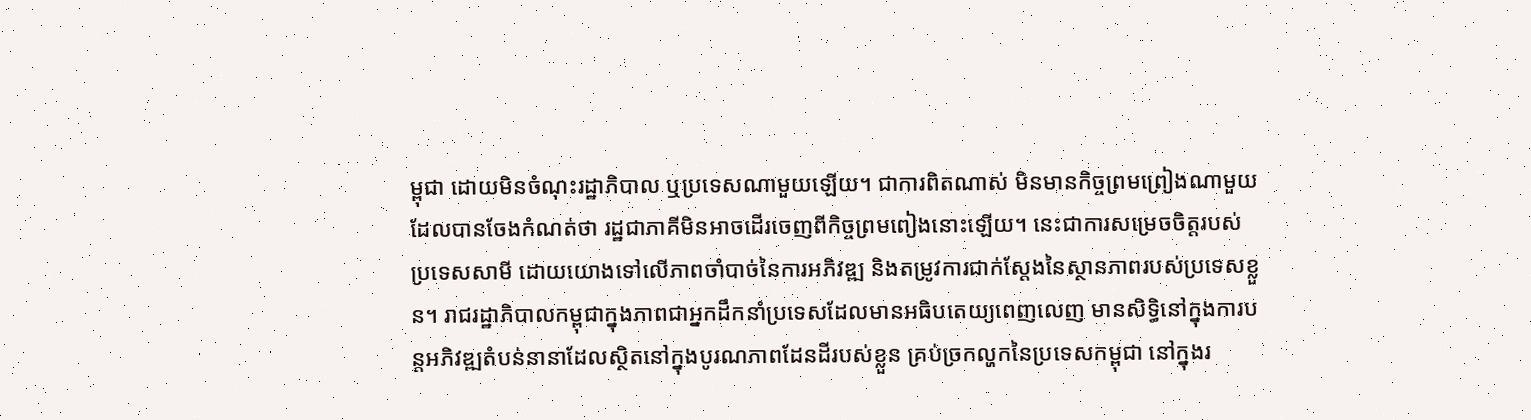ម្ពុជា ដោយមិនចំណុះរដ្ឋាភិបាល ឬប្រទេសណាមួយឡើយ។ ជាការពិតណាស់ មិនមានកិច្ចព្រមព្រៀងណាមួយដែលបានចែងកំណត់ថា រដ្ឋជាភាគីមិនអាចដើរចេញពីកិច្ចព្រមពៀងនោះឡើយ។ នេះជាការសម្រេចចិត្តរបស់ប្រទេសសាមី ដោយយោងទៅលើភាពចាំបាច់នៃការអភិវឌ្ឍ និងតម្រូវការជាក់ស្ដែងនៃស្ថានភាពរបស់ប្រទេសខ្លួន។ រាជរដ្ឋាភិបាលកម្ពុជាក្នុងភាពជាអ្នកដឹកនាំប្រទេសដែលមានអធិបតេយ្យពេញលេញ មានសិទ្ធិនៅក្នុងការបន្តអភិវឌ្ឍតំបន់នានាដែលស្ថិតនៅក្នុងបូរណភាពដែនដីរបស់ខ្លួន គ្រប់ច្រកល្ហកនៃប្រទេសកម្ពុជា នៅក្នុងរ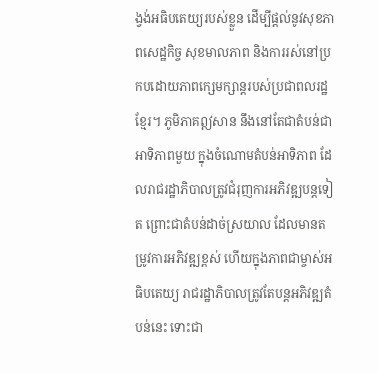ង្វង់អធិបតេយ្យរបស់ខ្លួន ដើម្បីផ្ដល់នូវសុខភាពសេដ្ឋកិច្ច សុខមាលភាព និងការរស់នៅប្រកបដោយភាពក្សេមក្សាន្តរបស់ប្រជាពលរដ្ឋខ្មែរ។ ភូមិភាគឦសាន នឹងនៅតែជាតំបន់ជាអាទិភាពមួយ ក្នុងចំណោមតំបន់អាទិភាព ដែលរាជរដ្ឋាភិបាលត្រូវជំរុញការអភិវឌ្ឍបន្តទៀត ព្រោះជាតំបន់ដាច់ស្រយាល ដែលមានតម្រូវការអភិវឌ្ឍខ្ពស់ ហើយក្នុងភាពជាម្ចាស់អធិបតេយ្យ រាជរដ្ឋាភិបាលត្រូវតែបន្តអភិវឌ្ឍតំបន់នេះ ទោះជា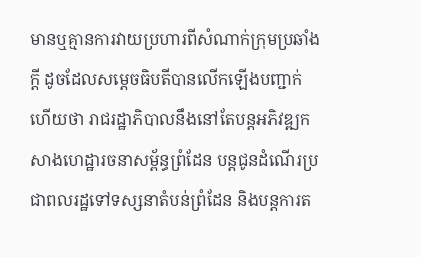មានឬគ្មានការវាយប្រហារពីសំណាក់ក្រុមប្រឆាំងក្ដី ដូចដែលសម្ដេចធិបតីបានលើកឡើងបញ្ជាក់ហើយថា រាជរដ្ឋាភិបាលនឹងនៅតែបន្តអភិវឌ្ឍកសាងហេដ្ឋារចនាសម្ព័ន្ធព្រំដែន បន្តជូនដំណើរប្រជាពលរដ្ឋទៅទស្សនាតំបន់ព្រំដែន និងបន្តការត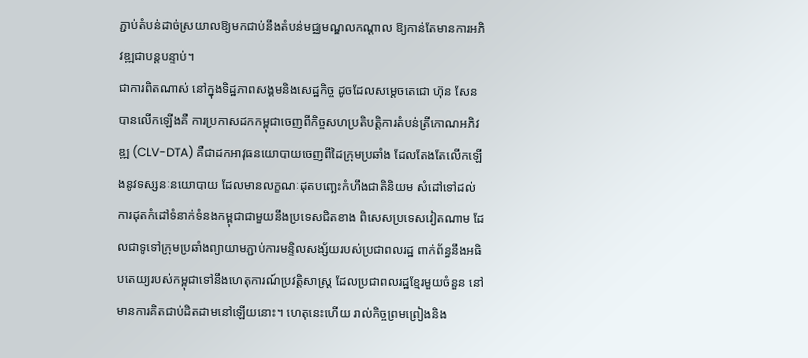ភ្ជាប់តំបន់ដាច់ស្រយាលឱ្យមកជាប់នឹងតំបន់មជ្ឈមណ្ឌលកណ្ដាល ឱ្យកាន់តែមានការអភិវឌ្ឍជាបន្តបន្ទាប់។
ជាការពិតណាស់ នៅក្នុងទិដ្ឋភាពសង្គមនិងសេដ្ឋកិច្ច ដូចដែលសម្ដេចតេជោ ហ៊ុន សែន បានលើកឡើងគឺ ការប្រកាសដកកម្ពុជាចេញពីកិច្ចសហប្រតិបត្តិការតំបន់ត្រីកោណអភិវឌ្ឍ (CLV-DTA) គឺជាដកអាវុធនយោបាយចេញពីដៃក្រុមប្រឆាំង ដែលតែងតែលើកឡើងនូវទស្សនៈនយោបាយ ដែលមានលក្ខណៈដុតបញ្ឆេះកំហឹងជាតិនិយម សំដៅទៅដល់ការដុតកំដៅទំនាក់ទំនងកម្ពុជាជាមួយនឹងប្រទេសជិតខាង ពិសេសប្រទេសវៀតណាម ដែលជាទូទៅក្រុមប្រឆាំងព្យាយាមភ្ជាប់ការមន្ទិលសង្ស័យរបស់ប្រជាពលរដ្ឋ ពាក់ព័ន្ធនឹងអធិបតេយ្យរបស់កម្ពុជាទៅនឹងហេតុការណ៍ប្រវត្តិសាស្ត្រ ដែលប្រជាពលរដ្ឋខ្មែរមួយចំនួន នៅមានការគិតជាប់ដិតដាមនៅឡើយនោះ។ ហេតុនេះហើយ រាល់កិច្ចព្រមព្រៀងនិង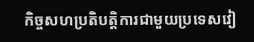កិច្ចសហប្រតិបត្តិការជាមួយប្រទេសវៀ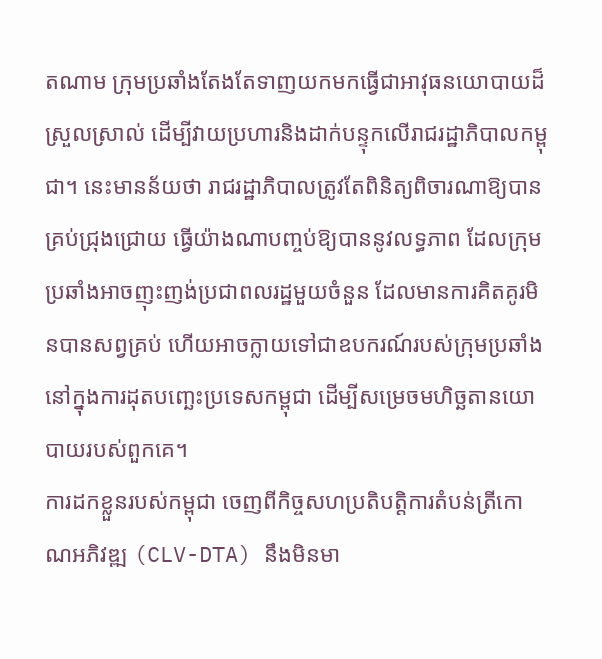តណាម ក្រុមប្រឆាំងតែងតែទាញយកមកធ្វើជាអាវុធនយោបាយដ៏ស្រួលស្រាល់ ដើម្បីវាយប្រហារនិងដាក់បន្ទុកលើរាជរដ្ឋាភិបាលកម្ពុជា។ នេះមានន័យថា រាជរដ្ឋាភិបាលត្រូវតែពិនិត្យពិចារណាឱ្យបានគ្រប់ជ្រុងជ្រោយ ធ្វើយ៉ាងណាបញ្ចប់ឱ្យបាននូវលទ្ធភាព ដែលក្រុមប្រឆាំងអាចញុះញង់ប្រជាពលរដ្ឋមួយចំនួន ដែលមានការគិតគូរមិនបានសព្វគ្រប់ ហើយអាចក្លាយទៅជាឧបករណ៍របស់ក្រុមប្រឆាំងនៅក្នុងការដុតបញ្ឆេះប្រទេសកម្ពុជា ដើម្បីសម្រេចមហិច្ឆតានយោបាយរបស់ពួកគេ។
ការដកខ្លួនរបស់កម្ពុជា ចេញពីកិច្ចសហប្រតិបត្តិការតំបន់ត្រីកោណអភិវឌ្ឍ (CLV-DTA) នឹងមិនមា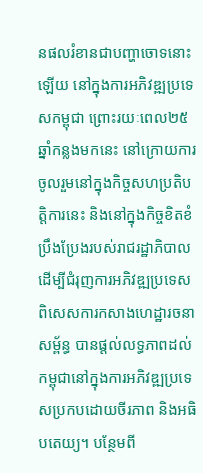នផលរំខានជាបញ្ហាចោទនោះឡើយ នៅក្នុងការអភិវឌ្ឍប្រទេសកម្ពុជា ព្រោះរយៈពេល២៥ឆ្នាំកន្លងមកនេះ នៅក្រោយការចូលរួមនៅក្នុងកិច្ចសហប្រតិបត្តិការនេះ និងនៅក្នុងកិច្ចខិតខំប្រឹងប្រែងរបស់រាជរដ្ឋាភិបាលដើម្បីជំរុញការអភិវឌ្ឍប្រទេស ពិសេសការកសាងហេដ្ឋារចនាសម្ព័ន្ធ បានផ្ដល់លទ្ធភាពដល់កម្ពុជានៅក្នុងការអភិវឌ្ឍប្រទេសប្រកបដោយចីរភាព និងអធិបតេយ្យ។ បន្ថែមពី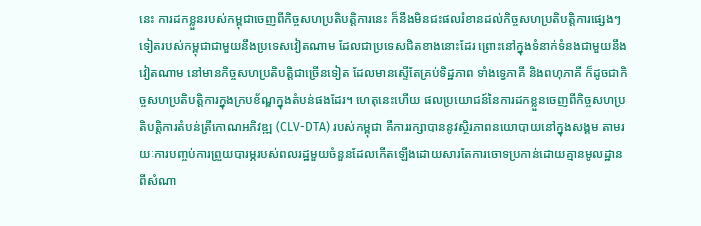នេះ ការដកខ្លួនរបស់កម្ពុជាចេញពីកិច្ចសហប្រតិបត្តិការនេះ ក៏នឹងមិនជះផលរំខានដល់កិច្ចសហប្រតិបត្តិការផ្សេងៗទៀតរបស់កម្ពុជាជាមួយនឹងប្រទេសវៀតណាម ដែលជាប្រទេសជិតខាងនោះដែរ ព្រោះនៅក្នុងទំនាក់ទំនងជាមួយនឹងវៀតណាម នៅមានកិច្ចសហប្រតិបត្តិជាច្រើនទៀត ដែលមានស្ទើតែគ្រប់ទិដ្ឋភាព ទាំងទ្វេភាគី និងពហុភាគី ក៏ដូចជាកិច្ចសហប្រតិបត្តិការក្នុងក្របខ័ណ្ឌក្នុងតំបន់ផងដែរ។ ហេតុនេះហើយ ផលប្រយោជន៍នៃការដកខ្លួនចេញពីកិច្ចសហប្រតិបត្តិការតំបន់ត្រីកោណអភិវឌ្ឍ (CLV-DTA) របស់កម្ពុជា គឺការរក្សាបាននូវស្ថិរភាពនយោបាយនៅក្នុងសង្គម តាមរយៈការបញ្ចប់ការព្រួយបារម្ភរបស់ពលរដ្ឋមួយចំនួនដែលកើតឡើងដោយសារតែការចោទប្រកាន់ដោយគ្មានមូលដ្ឋានពីសំណា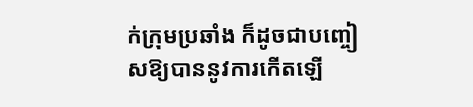ក់ក្រុមប្រឆាំង ក៏ដូចជាបញ្ចៀសឱ្យបាននូវការកើតឡើ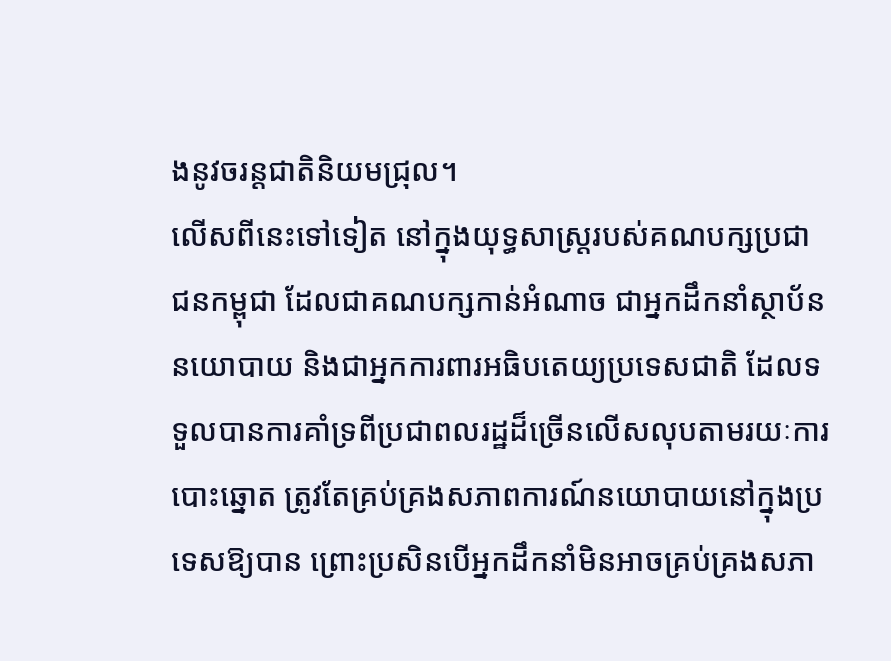ងនូវចរន្តជាតិនិយមជ្រុល។
លើសពីនេះទៅទៀត នៅក្នុងយុទ្ធសាស្ត្ររបស់គណបក្សប្រជាជនកម្ពុជា ដែលជាគណបក្សកាន់អំណាច ជាអ្នកដឹកនាំស្ថាប័ននយោបាយ និងជាអ្នកការពារអធិបតេយ្យប្រទេសជាតិ ដែលទទួលបានការគាំទ្រពីប្រជាពលរដ្ឋដ៏ច្រើនលើសលុបតាមរយៈការបោះឆ្នោត ត្រូវតែគ្រប់គ្រងសភាពការណ៍នយោបាយនៅក្នុងប្រទេសឱ្យបាន ព្រោះប្រសិនបើអ្នកដឹកនាំមិនអាចគ្រប់គ្រងសភា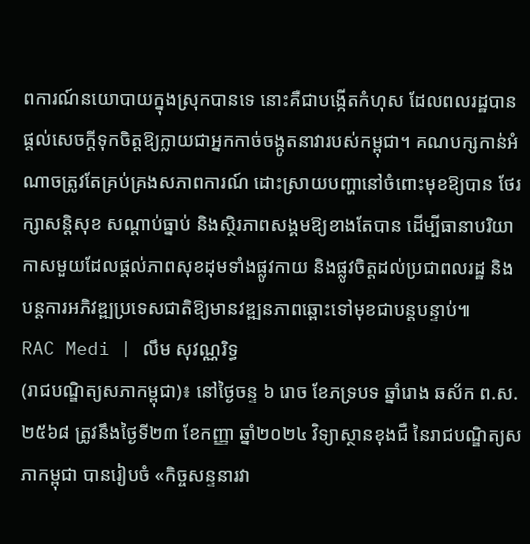ពការណ៍នយោបាយក្នុងស្រុកបានទេ នោះគឺជាបង្កើតកំហុស ដែលពលរដ្ឋបានផ្ដល់សេចក្ដីទុកចិត្តឱ្យក្លាយជាអ្នកកាច់ចង្កូតនាវារបស់កម្ពុជា។ គណបក្សកាន់អំណាចត្រូវតែគ្រប់គ្រងសភាពការណ៍ ដោះស្រាយបញ្ហានៅចំពោះមុខឱ្យបាន ថែរក្សាសន្តិសុខ សណ្ដាប់ធ្នាប់ និងស្ថិរភាពសង្គមឱ្យខាងតែបាន ដើម្បីធានាបរិយាកាសមួយដែលផ្ដល់ភាពសុខដុមទាំងផ្លូវកាយ និងផ្លូវចិត្តដល់ប្រជាពលរដ្ឋ និងបន្តការអភិវឌ្ឍប្រទេសជាតិឱ្យមានវឌ្ឍនភាពឆ្ពោះទៅមុខជាបន្តបន្ទាប់៕
RAC Medi | លឹម សុវណ្ណរិទ្ធ
(រាជបណ្ឌិត្យសភាកម្ពុជា)៖ នៅថ្ងៃចន្ទ ៦ រោច ខែភទ្របទ ឆ្នាំរោង ឆស័ក ព.ស. ២៥៦៨ ត្រូវនឹងថ្ងៃទី២៣ ខែកញ្ញា ឆ្នាំ២០២៤ វិទ្យាស្ថានខុងជឺ នៃរាជបណ្ឌិត្យសភាកម្ពុជា បានរៀបចំ «កិច្ចសន្ទនារវា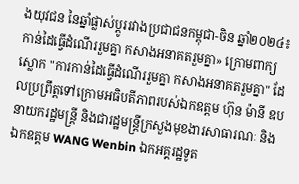ងយុវជន នៃឆ្នាំផ្លាស់ប្ដូររវាងប្រជាជនកម្ពុជា-ចិន ឆ្នាំ២០២៤៖ កាន់ដៃធ្វើដំណើររួមគ្នា កសាងអនាគតរួមគ្នា» ក្រោមពាក្យស្លោក "ការកាន់ដៃធ្វើដំណើររួមគ្នា កសាងអនាគតរួមគ្នា" ដែលប្រព្រឹត្តទៅក្រោមអធិបតីភាពរបស់ឯកឧត្ដម ហ៊ុន ម៉ានី ឧបនាយករដ្ឋមន្ត្រី និងជារដ្ឋមន្ត្រីក្រសួងមុខងារសាធារណៈ និងឯកឧត្ដម WANG Wenbin ឯកអគ្គរដ្ឋទូត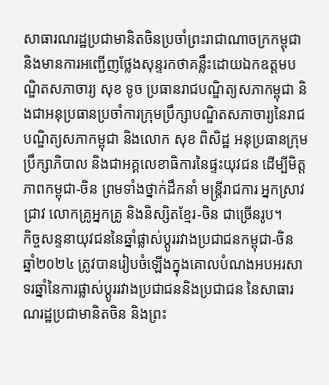សាធារណរដ្ឋប្រជាមានិតចិនប្រចាំព្រះរាជាណាចក្រកម្ពុជា និងមានការអញ្ជើញថ្លែងសុន្ទរកថាគន្លឹះដោយឯកឧត្ដមបណ្ឌិតសភាចារ្យ សុខ ទូច ប្រធានរាជបណ្ឌិត្យសភាកម្ពុជា និងជាអនុប្រធានប្រចាំការក្រុមប្រឹក្សាបណ្ឌិតសភាចារ្យនៃរាជបណ្ឌិត្យសភាកម្ពុជា និងលោក សុខ ពិសិដ្ឋ អនុប្រធានក្រុមប្រឹក្សាភិបាល និងជាអគ្គលេខាធិការនៃផ្ទះយុវជន ដើម្បីមិត្តភាពកម្ពុជា-ចិន ព្រមទាំងថ្នាក់ដឹកនាំ មន្ត្រីរាជការ អ្នកស្រាវជ្រាវ លោកគ្រូអ្នកគ្រូ និងនិស្សិតខ្មែរ-ចិន ជាច្រើនរូប។
កិច្ចសន្ទនាយុវជននៃឆ្នាំផ្លាស់ប្ដូររវាងប្រជាជនកម្ពុជា-ចិន ឆ្នាំ២០២៤ ត្រូវបានរៀបចំឡើងក្នុងគោលបំណងអបអរសាទរឆ្នាំនៃការផ្លាស់ប្ដូររវាងប្រជាជននិងប្រជាជន នៃសាធារណរដ្ឋប្រជាមានិតចិន និងព្រះ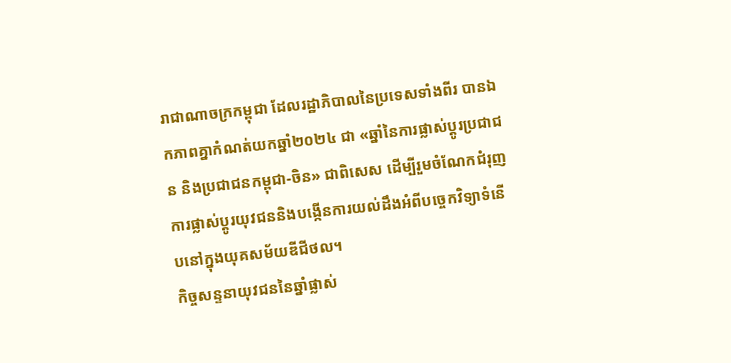រាជាណាចក្រកម្ពុជា ដែលរដ្ឋាភិបាលនៃប្រទេសទាំងពីរ បានឯកភាពគ្នាកំណត់យកឆ្នាំ២០២៤ ជា «ឆ្នាំនៃការផ្លាស់ប្ដូរប្រជាជន និងប្រជាជនកម្ពុជា-ចិន» ជាពិសេស ដើម្បីរួមចំណែកជំរុញការផ្លាស់ប្ដូរយុវជននិងបង្កើនការយល់ដឹងអំពីបច្ចេកវិទ្យាទំនើបនៅក្នុងយុគសម័យឌីជីថល។
កិច្ចសន្ទនាយុវជននៃឆ្នាំផ្លាស់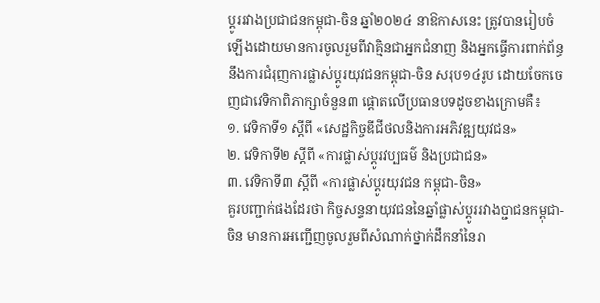ប្ដូររវាងប្រជាជនកម្ពុជា-ចិន ឆ្នាំ២០២៤ នាឱកាសនេះ ត្រូវបានរៀបចំឡើងដោយមានការចូលរួមពីវាគ្មិនជាអ្នកជំនាញ និងអ្នកធ្វើការពាក់ព័ន្ធនឹងការជំរុញការផ្លាស់ប្ដូរយុវជនកម្ពុជា-ចិន សរុប១៤រូប ដោយចែកចេញជាវេទិកាពិភាក្សាចំនួន៣ ផ្ដោតលើប្រធានបទដូចខាងក្រោមគឺ៖
១. វេទិកាទី១ ស្ដីពី «សេដ្ឋកិច្ចឌីជីថលនិងការអភិវឌ្ឍយុវជន»
២. វេទិកាទី២ ស្ដីពី «ការផ្លាស់ប្ដូរវប្បធម៌ និងប្រជាជន»
៣. វេទិកាទី៣ ស្ដីពី «ការផ្លាស់ប្ដូរយុវជន កម្ពុជា-ចិន»
គួរបញ្ជាក់ផងដែរថា កិច្ចសន្ទនាយុវជននៃឆ្នាំផ្លាស់ប្ដូររវាងប្ជាជនកម្ពុជា-ចិន មានការអញ្ជើញចូលរួមពីសំណាក់ថ្នាក់ដឹកនាំនៃរា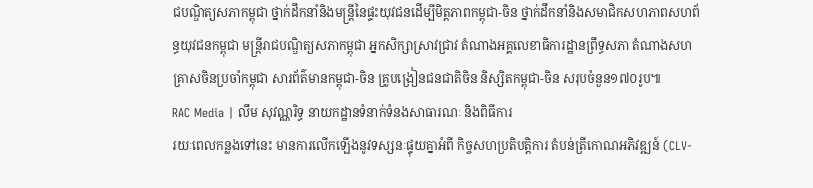ជបណ្ឌិត្យសភាកម្ពុជា ថ្នាក់ដឹកនាំនិងមន្ត្រីនៃផ្ទះយុវជនដើម្បីមិត្តភាពកម្ពុជា-ចិន ថ្នាក់ដឹកនាំនិងសមាជិកសហភាពសហព័ន្ធយុវជនកម្ពុជា មន្ត្រីរាជបណ្ឌិត្យសភាកម្ពុជា អ្នកសិក្សាស្រាវជ្រាវ តំណាងអគ្គលេខាធិការដ្ឋានព្រឹទ្ធសភា តំណាងសហគ្រាសចិនប្រចាំកម្ពុជា សារព័ត៌មានកម្ពុជា-ចិន គ្រូបង្រៀនជនជាតិចិន និស្សិតកម្ពុជា-ចិន សរុបចំនួន១៧០រូប៕
RAC Media | លឹម សុវណ្ណរិទ្ធ នាយកដ្ឋានទំនាក់ទំនងសាធារណៈ និងពិធីការ
រយៈពេលកន្លងទៅនេះ មានការលើកឡើងនូវទស្សនៈផ្ទុយគ្នាអំពី កិច្ចសហប្រតិបត្តិការ តំបន់ត្រីកោណអភិវឌ្ឍន៍ (CLV-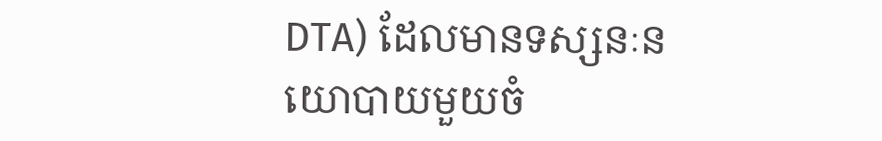DTA) ដែលមានទស្សនៈនយោបាយមួយចំ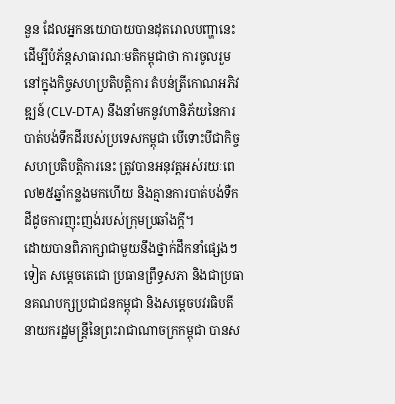នួន ដែលអ្នកនយោបាយបានដុតរោលបញ្ហានេះ ដើម្បីបំភ័ន្តសាធារណៈមតិកម្ពុជាថា ការចូលរួមនៅក្នុងកិច្ចសហប្រតិបត្តិការ តំបន់ត្រីកោណអភិវឌ្ឍន៍ (CLV-DTA) នឹងនាំមកនូវហានិភ័យនៃការបាត់បង់ទឹកដីរបស់ប្រទេសកម្ពុជា បើទោះបីជាកិច្ចសហប្រតិបត្តិការនេះ ត្រូវបានអនុវត្តអស់រយៈពេល២៥ឆ្នាំកន្លងមកហើយ និងគ្មានការបាត់បង់ទឺកដីដូចការញុះញង់របស់ក្រុមប្រឆាំងក្ដី។
ដោយបានពិភាក្សាជាមួយនឹងថ្នាក់ដឹកនាំផ្សេងៗទៀត សម្ដេចតេជោ ប្រធានព្រឹទ្ធសភា និងជាប្រធានគណបក្សប្រជាជនកម្ពុជា និងសម្ដេចបវរធិបតី នាយករដ្ឋមន្ត្រីនៃព្រះរាជាណាចក្រកម្ពុជា បានស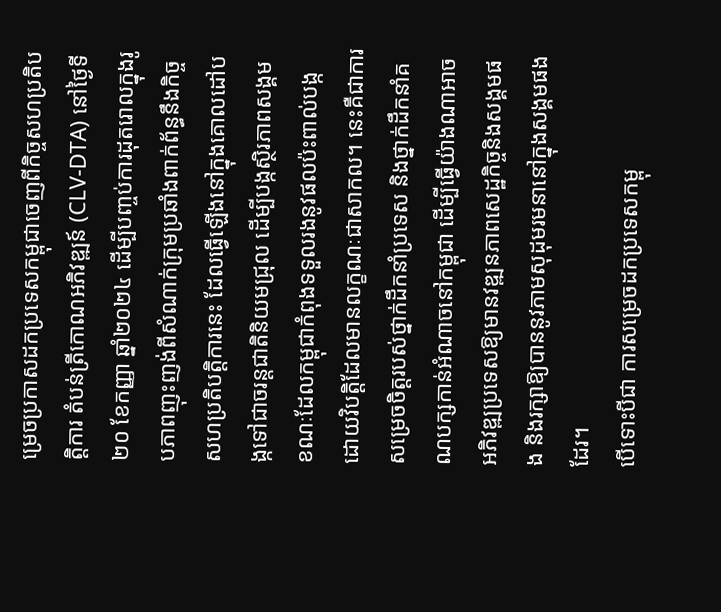ម្រេចប្រកាសដកប្រទេសកម្ពុជាចេញពីកិច្ចសហប្រតិបត្តិការ តំបន់ត្រីកោណអភិវឌ្ឍន៍ (CLV-DTA) នៅថ្ងៃទី២០ ខែកញ្ញា ឆ្នាំ២០២៤ ដើម្បីបញ្ចប់ការដុតរោលក្នុងរូបភាពញុះញង់ពីសំណាក់ក្រុមប្រឆាំងពាក់ព័ន្ធនឹងកិច្ចសហប្រតិបត្តិការនេះ ដែលធ្វើឡើងនៅក្នុងគោលដៅបង្កទៅជាចរន្តជាតិនិយមជ្រុល ដើម្បីបង្កស្ថិរភាពសង្គម ខណៈដែលកម្ពុជាកំពុងទទួលរងនូវផលប៉ះពាល់បង្កដោយវិបត្តិដែលមានលក្ខណៈជាសាកល។ នេះគឺជាការសម្រេចចិត្តរបស់ថ្នាក់ដឹកនាំប្រទេស និងថ្នាក់ដឹកនាំគណបក្សកាន់អំណាចនៅកម្ពុជា ដើម្បីធ្វើយ៉ាងណាអាចអភិវឌ្ឍប្រទេសឱ្យមានវឌ្ឍនភាពសេដ្ឋកិច្ចនិងសង្គមផង និងរក្សាឱ្យបាននូវភាមសុដុមរមនានៅក្នុងសង្គមផងដែរ។
បើទោះបីជា ការសម្រេចដកប្រទេសកម្ពុ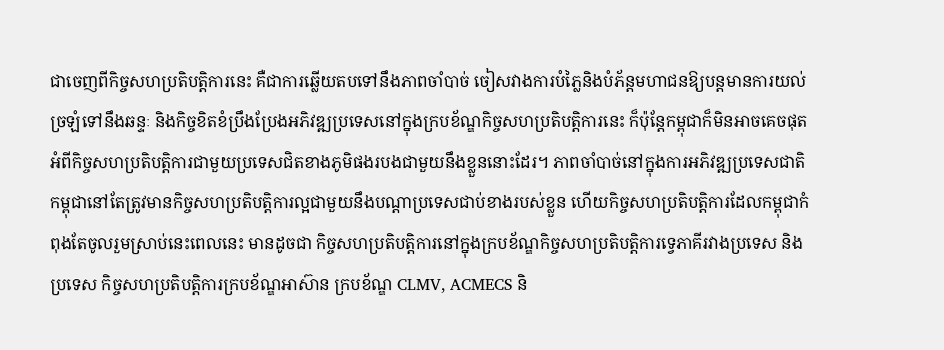ជាចេញពីកិច្ចសហប្រតិបត្តិការនេះ គឺជាការឆ្លើយតបទៅនឹងភាពចាំបាច់ ចៀសវាងការបំភ្លៃនិងបំភ័ន្តមហាជនឱ្យបន្តមានការយល់ច្រឡំទៅនឹងឆន្ទៈ និងកិច្ចខិតខំប្រឹងប្រែងអភិវឌ្ឍប្រទេសនៅក្នុងក្របខ័ណ្ឌកិច្ចសហប្រតិបត្តិការនេះ ក៏ប៉ុន្តែកម្ពុជាក៏មិនអាចគេចផុតអំពីកិច្ចសហប្រតិបត្តិការជាមួយប្រទេសជិតខាងភូមិផងរបងជាមួយនឹងខ្លួននោះដែរ។ ភាពចាំបាច់នៅក្នុងការអភិវឌ្ឍប្រទេសជាតិ កម្ពុជានៅតែត្រូវមានកិច្ចសហប្រតិបត្តិការល្អជាមួយនឹងបណ្ដាប្រទេសជាប់ខាងរបស់ខ្លួន ហើយកិច្ចសហប្រតិបត្តិការដែលកម្ពុជាកំពុងតែចូលរួមស្រាប់នេះពេលនេះ មានដូចជា កិច្ចសហប្រតិបត្តិការនៅក្នុងក្របខ័ណ្ឌកិច្ចសហប្រតិបត្តិការទ្វេភាគីរវាងប្រទេស និងប្រទេស កិច្ចសហប្រតិបត្តិការក្របខ័ណ្ឌអាស៊ាន ក្របខ័ណ្ឌ CLMV, ACMECS និ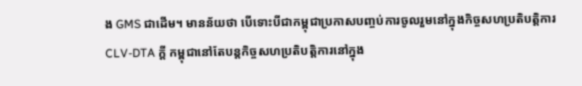ង GMS ជាដើម។ មានន័យថា បើទោះបីជាកម្ពុជាប្រកាសបញ្ចប់ការចូលរួមនៅក្នុងកិច្ចសហប្រតិបត្តិការ CLV-DTA ក្ដី កម្ពុជានៅតែបន្តកិច្ចសហប្រតិបត្តិការនៅក្នុង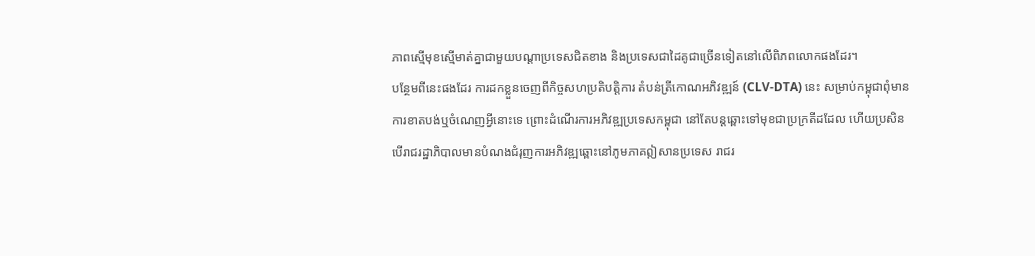ភាពស្មើមុខស្មើមាត់គ្នាជាមួយបណ្ដាប្រទេសជិតខាង និងប្រទេសជាដៃគូជាច្រើនទៀតនៅលើពិភពលោកផងដែរ។
បន្ថែមពីនេះផងដែរ ការដកខ្លួនចេញពីកិច្ចសហប្រតិបត្តិការ តំបន់ត្រីកោណអភិវឌ្ឍន៍ (CLV-DTA) នេះ សម្រាប់កម្ពុជាពុំមានការខាតបង់ឬចំណេញអ្វីនោះទេ ព្រោះដំណើរការអភិវឌ្ឍប្រទេសកម្ពុជា នៅតែបន្តឆ្ពោះទៅមុខជាប្រក្រតីដដែល ហើយប្រសិនបើរាជរដ្ឋាភិបាលមានបំណងជំរុញការអភិវឌ្ឍឆ្ពោះនៅភូមភាគឦសានប្រទេស រាជរ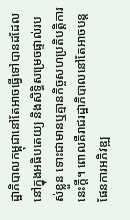ដ្ឋាភិបាលកម្ពុជានៅតែអាចធ្វើទៅបានដដែល នៅក្នុងអធិបតេយ្យ និងសិទ្ធិសម្រេចផ្ទាល់របស់ខ្លួន ទោះជាមានឬគ្មានកិច្ចសហប្រតិបត្តិការនេះក្ដី។ ពោលគឺរាជរដ្ឋាភិបាលនៅតែអាចបន្តផែនការអភិវឌ្ឍ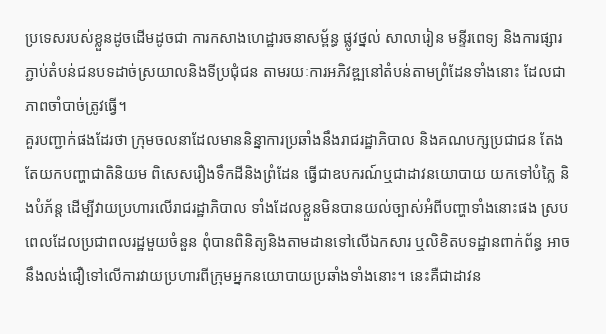ប្រទេសរបស់ខ្លួនដូចដើមដូចជា ការកសាងហេដ្ឋារចនាសម្ព័ន្ធ ផ្លូវថ្នល់ សាលារៀន មន្ទីរពេទ្យ និងការផ្សារភ្ជាប់តំបន់ជនបទដាច់ស្រយាលនិងទីប្រជុំជន តាមរយៈការអភិវឌ្ឍនៅតំបន់តាមព្រំដែនទាំងនោះ ដែលជាភាពចាំបាច់ត្រូវធ្វើ។
គួរបញ្ជាក់ផងដែរថា ក្រុមចលនាដែលមាននិន្នាការប្រឆាំងនឹងរាជរដ្ឋាភិបាល និងគណបក្សប្រជាជន តែងតែយកបញ្ហាជាតិនិយម ពិសេសរឿងទឹកដីនិងព្រំដែន ធ្វើជាឧបករណ៍ឬជាដាវនយោបាយ យកទៅបំភ្លៃ និងបំភ័ន្ដ ដើម្បីវាយប្រហារលើរាជរដ្ឋាភិបាល ទាំងដែលខ្លួនមិនបានយល់ច្បាស់អំពីបញ្ហាទាំងនោះផង ស្របពេលដែលប្រជាពលរដ្ឋមួយចំនួន ពុំបានពិនិត្យនិងតាមដានទៅលើឯកសារ ឬលិខិតបទដ្ឋានពាក់ព័ន្ធ អាចនឹងលង់ជឿទៅលើការវាយប្រហារពីក្រុមអ្នកនយោបាយប្រឆាំងទាំងនោះ។ នេះគឺជាដាវន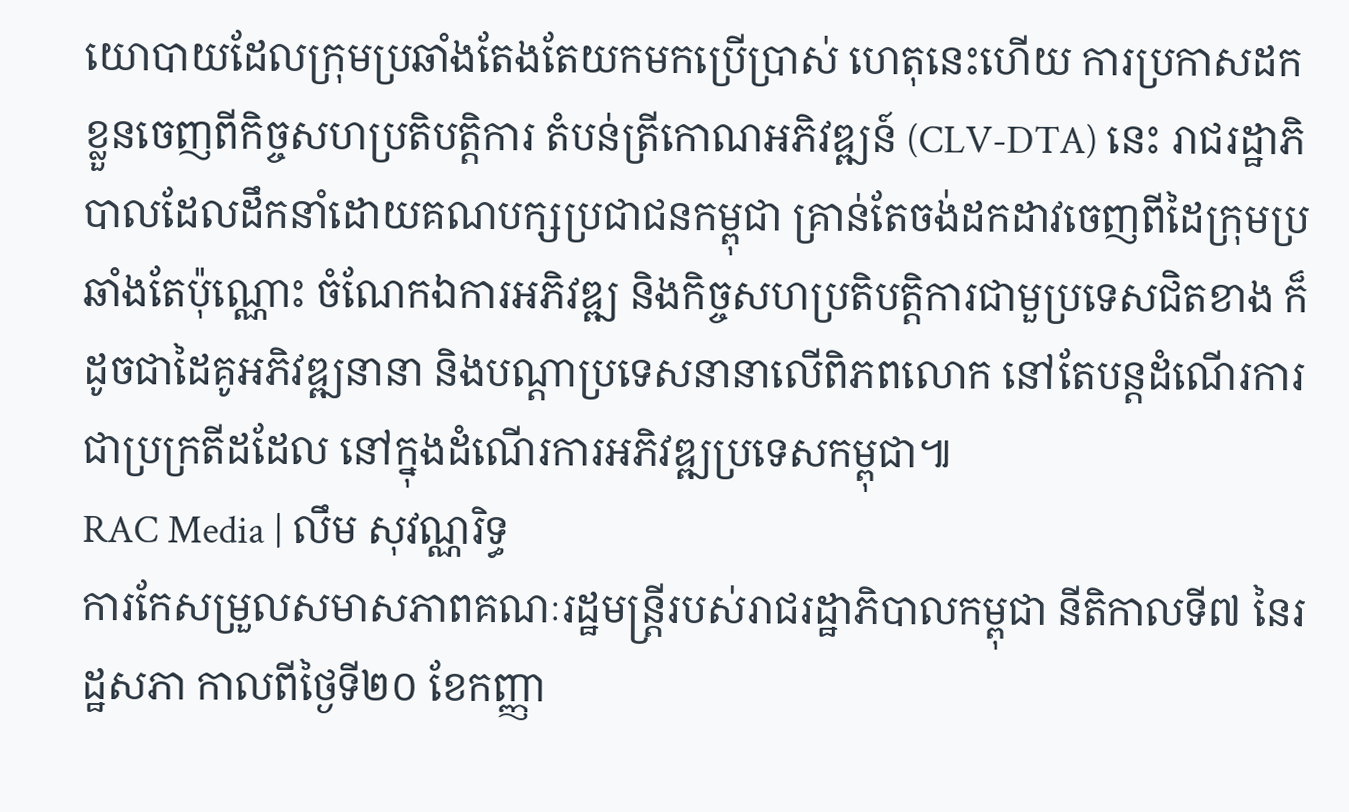យោបាយដែលក្រុមប្រឆាំងតែងតែយកមកប្រើប្រាស់ ហេតុនេះហើយ ការប្រកាសដកខ្លួនចេញពីកិច្ចសហប្រតិបត្តិការ តំបន់ត្រីកោណអភិវឌ្ឍន៍ (CLV-DTA) នេះ រាជរដ្ឋាភិបាលដែលដឹកនាំដោយគណបក្សប្រជាជនកម្ពុជា គ្រាន់តែចង់ដកដាវចេញពីដៃក្រុមប្រឆាំងតែប៉ុណ្ណោះ ចំណែកឯការអភិវឌ្ឍ និងកិច្ចសហប្រតិបត្តិការជាមួប្រទេសជិតខាង ក៏ដូចជាដៃគូអភិវឌ្ឍនានា និងបណ្ដាប្រទេសនានាលើពិភពលោក នៅតែបន្តដំណើរការជាប្រក្រតីដដែល នៅក្នុងដំណើរការអភិវឌ្ឍប្រទេសកម្ពុជា៕
RAC Media | លឹម សុវណ្ណរិទ្ធ
ការកែសម្រួលសមាសភាពគណៈរដ្ឋមន្ត្រីរបស់រាជរដ្ឋាភិបាលកម្ពុជា នីតិកាលទី៧ នៃរដ្ឋសភា កាលពីថ្ងៃទី២០ ខែកញ្ញា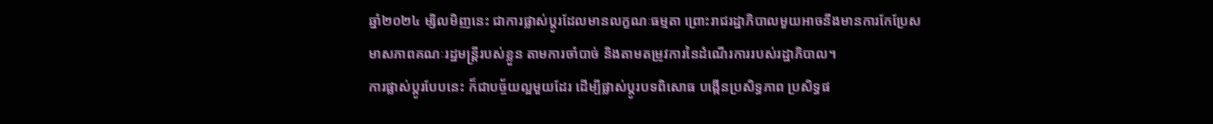ឆ្នាំ២០២៤ ម្សិលមិញនេះ ជាការផ្លាស់ប្ដូរដែលមានលក្ខណៈធម្មតា ព្រោះរាជរដ្ឋាភិបាលមួយអាចនឹងមានការកែប្រែសមាសភាពគណៈរដ្ឋមន្ត្រីរបស់ខ្លួន តាមការចាំបាច់ និងតាមតម្រូវការនៃដំណើរការរបស់រដ្ឋាភិបាល។
ការផ្លាស់ប្ដូរបែបនេះ ក៏ជាបច្ច័យល្អមួយដែរ ដើម្បីផ្លាស់ប្ដូរបទពិសោធ បង្កើនប្រសិទ្ធភាព ប្រសិទ្ធផ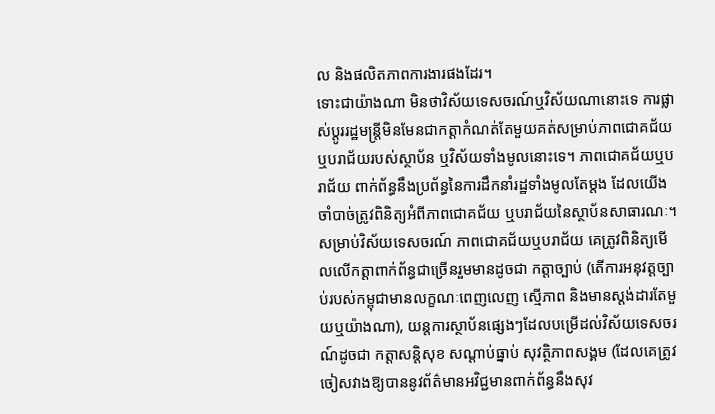ល និងផលិតភាពការងារផងដែរ។
ទោះជាយ៉ាងណា មិនថាវិស័យទេសចរណ៍ឬវិស័យណានោះទេ ការផ្លាស់ប្ដូររដ្ឋមន្ត្រីមិនមែនជាកត្តាកំណត់តែមួយគត់សម្រាប់ភាពជោគជ័យ ឬបរាជ័យរបស់ស្ថាប័ន ឬវិស័យទាំងមូលនោះទេ។ ភាពជោគជ័យឬបរាជ័យ ពាក់ព័ន្ធនឹងប្រព័ន្ធនៃការដឹកនាំរដ្ឋទាំងមូលតែម្ដង ដែលយើងចាំបាច់ត្រូវពិនិត្យអំពីភាពជោគជ័យ ឬបរាជ័យនៃស្ថាប័នសាធារណៈ។
សម្រាប់វិស័យទេសចរណ៍ ភាពជោគជ័យឬបរាជ័យ គេត្រូវពិនិត្យមើលលើកត្តាពាក់ព័ន្ធជាច្រើនរួមមានដូចជា កត្តាច្បាប់ (តើការអនុវត្តច្បាប់របស់កម្ពុជាមានលក្ខណៈពេញលេញ ស្មើភាព និងមានស្តង់ដារតែមួយឬយ៉ាងណា), យន្តការស្ថាប័នផ្សេងៗដែលបម្រើដល់វិស័យទេសចរណ៍ដូចជា កត្តាសន្តិសុខ សណ្ដាប់ធ្នាប់ សុវត្ថិភាពសង្គម (ដែលគេត្រូវចៀសវាងឱ្យបាននូវព័ត៌មានអវិជ្ជមានពាក់ព័ន្ធនឹងសុវ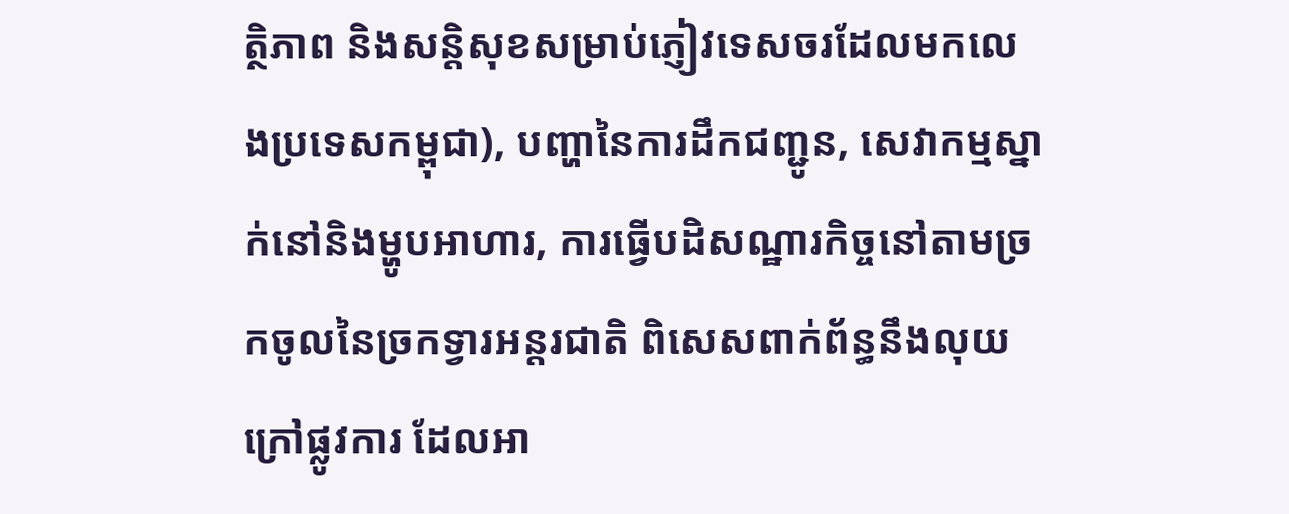ត្ថិភាព និងសន្តិសុខសម្រាប់ភ្ញៀវទេសចរដែលមកលេងប្រទេសកម្ពុជា), បញ្ហានៃការដឹកជញ្ជូន, សេវាកម្មស្នាក់នៅនិងម្ហូបអាហារ, ការធ្វើបដិសណ្ឋារកិច្ចនៅតាមច្រកចូលនៃច្រកទ្វារអន្តរជាតិ ពិសេសពាក់ព័ន្ធនឹងលុយក្រៅផ្លូវការ ដែលអា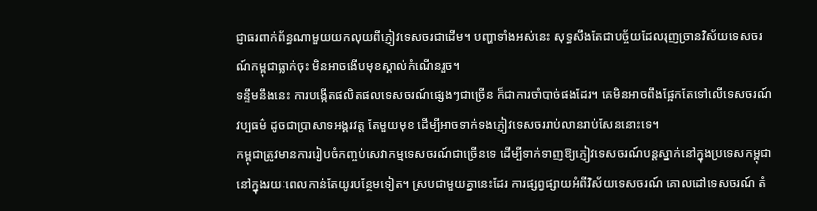ជ្ញាធរពាក់ព័ន្ធណាមួយយកលុយពីភ្ញៀវទេសចរជាដើម។ បញ្ហាទាំងអស់នេះ សុទ្ធសឹងតែជាបច្ច័យដែលរុញច្រានវិស័យទេសចរណ៍កម្ពុជាធ្លាក់ចុះ មិនអាចងើបមុខស្គាល់កំណើនរួច។
ទន្ទឹមនឹងនេះ ការបង្កើតផលិតផលទេសចរណ៍ផ្សេងៗជាច្រើន ក៏ជាការចាំបាច់ផងដែរ។ គេមិនអាចពឹងផ្អែកតែទៅលើទេសចរណ៍វប្បធម៌ ដូចជាប្រាសាទអង្គរវត្ត តែមួយមុខ ដើម្បីអាចទាក់ទងភ្ញៀវទេសចររាប់លានរាប់សែននោះទេ។
កម្ពុជាត្រូវមានការរៀបចំកញ្ចប់សេវាកម្មទេសចរណ៍ជាច្រើនទេ ដើម្បីទាក់ទាញឱ្យភ្ញៀវទេសចរណ៍បន្តស្នាក់នៅក្នុងប្រទេសកម្ពុជានៅក្នុងរយៈពេលកាន់តែយូរបន្ថែមទៀត។ ស្របជាមួយគ្នានេះដែរ ការផ្សព្វផ្សាយអំពីវិស័យទេសចរណ៍ គោលដៅទេសចរណ៍ តំ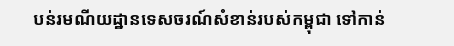បន់រមណីយដ្ឋានទេសចរណ៍សំខាន់របស់កម្ពុជា ទៅកាន់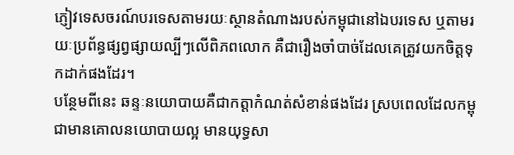ភ្ញៀវទេសចរណ៍បរទេសតាមរយៈស្ថានតំណាងរបស់កម្ពុជានៅឯបរទេស ឬតាមរយៈប្រព័ន្ធផ្សព្វផ្សាយល្បីៗលើពិភពលោក គឺជារឿងចាំបាច់ដែលគេត្រូវយកចិត្តទុកដាក់ផងដែរ។
បន្ថែមពីនេះ ឆន្ទៈនយោបាយគឺជាកត្តាកំណត់សំខាន់ផងដែរ ស្របពេលដែលកម្ពុជាមានគោលនយោបាយល្អ មានយុទ្ធសា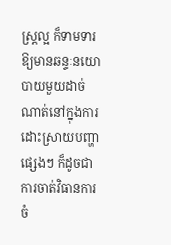ស្ត្រល្អ ក៏ទាមទារឱ្យមានឆន្ទៈនយោបាយមួយដាច់ណាត់នៅក្នុងការដោះស្រាយបញ្ហាផ្សេងៗ ក៏ដូចជាការចាត់វិធានការចំ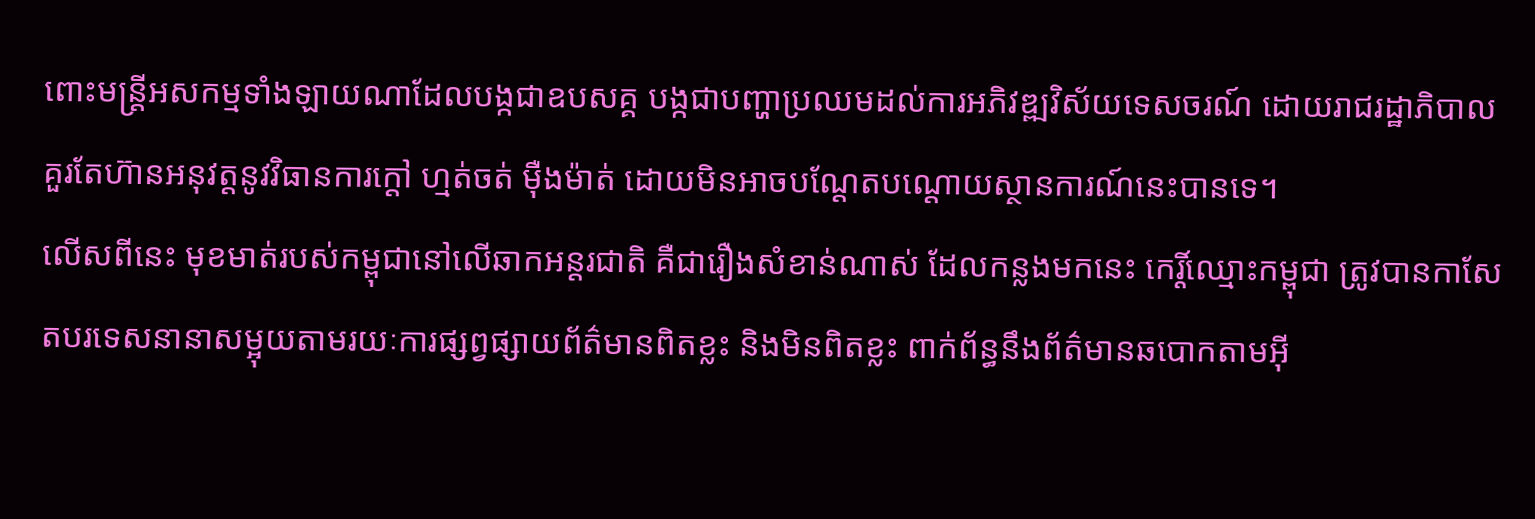ពោះមន្ត្រីអសកម្មទាំងឡាយណាដែលបង្កជាឧបសគ្គ បង្កជាបញ្ហាប្រឈមដល់ការអភិវឌ្ឍវិស័យទេសចរណ៍ ដោយរាជរដ្ឋាភិបាលគួរតែហ៊ានអនុវត្តនូវវិធានការក្ដៅ ហ្មត់ចត់ ម៉ឺងម៉ាត់ ដោយមិនអាចបណ្ដែតបណ្ដោយស្ថានការណ៍នេះបានទេ។
លើសពីនេះ មុខមាត់របស់កម្ពុជានៅលើឆាកអន្តរជាតិ គឺជារឿងសំខាន់ណាស់ ដែលកន្លងមកនេះ កេរ្តិ៍ឈ្មោះកម្ពុជា ត្រូវបានកាសែតបរទេសនានាសម្អុយតាមរយៈការផ្សព្វផ្សាយព័ត៌មានពិតខ្លះ និងមិនពិតខ្លះ ពាក់ព័ន្ធនឹងព័ត៌មានឆបោកតាមអ៊ី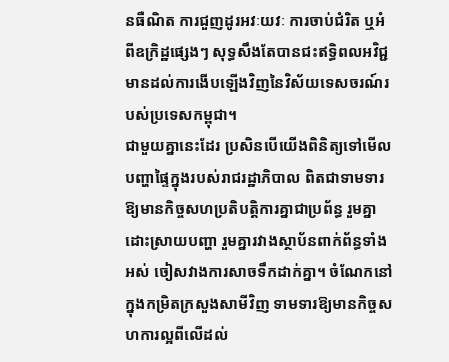នធឺណិត ការជួញដូរអវៈយវៈ ការចាប់ជំរិត ឬអំពីឧក្រិដ្ឋផ្សេងៗ សុទ្ធសឹងតែបានជះឥទ្ធិពលអវិជ្ជមានដល់ការងើបឡើងវិញនៃវិស័យទេសចរណ៍របស់ប្រទេសកម្ពុជា។
ជាមួយគ្នានេះដែរ ប្រសិនបើយើងពិនិត្យទៅមើលបញ្ហាផ្ទៃក្នុងរបស់រាជរដ្ឋាភិបាល ពិតជាទាមទារឱ្យមានកិច្ចសហប្រតិបត្តិការគ្នាជាប្រព័ន្ធ រួមគ្នាដោះស្រាយបញ្ហា រួមគ្នារវាងស្ថាប័នពាក់ព័ន្ធទាំងអស់ ចៀសវាងការសាចទឹកដាក់គ្នា។ ចំណែកនៅក្នុងកម្រិតក្រសួងសាមីវិញ ទាមទារឱ្យមានកិច្ចសហការល្អពីលើដល់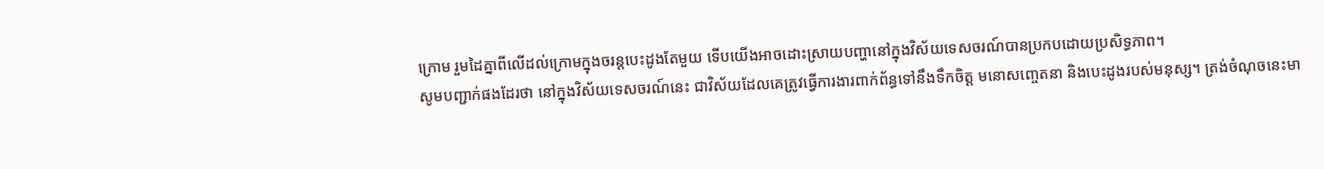ក្រោម រួមដៃគ្នាពីលើដល់ក្រោមក្នុងចរន្តបេះដូងតែមួយ ទើបយើងអាចដោះស្រាយបញ្ហានៅក្នុងវិស័យទេសចរណ៍បានប្រកបដោយប្រសិទ្ធភាព។
សូមបញ្ជាក់ផងដែរថា នៅក្នុងវិស័យទេសចរណ៍នេះ ជាវិស័យដែលគេត្រូវធ្វើការងារពាក់ព័ន្ធទៅនឹងទឹកចិត្ត មនោសញ្ចេតនា និងបេះដូងរបស់មនុស្ស។ ត្រង់ចំណុចនេះមា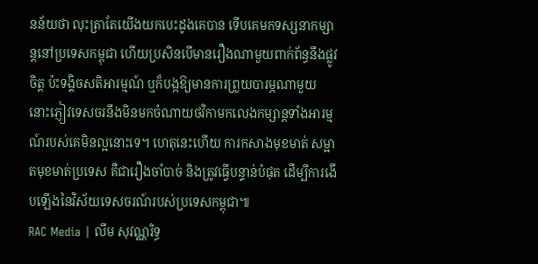នន័យថា លុះត្រាតែយើងយកបេះដូងគេបាន ទើបគេមកទស្សនាកម្សាន្តនៅប្រទេសកម្ពុជា ហើយប្រសិនបើមានរឿងណាមួយពាក់ព័ន្ធនឹងផ្លូវចិត្ត ប៉ះទង្គិចសតិអារម្មណ៍ ឬក៏បង្កឱ្យមានការព្រួយបារម្ភណាមួយ នោះភ្ញៀវទេសចរនឹងមិនមកចំណាយថវិកាមកលេងកម្សាន្តទាំងអារម្មណ៍របស់គេមិនល្អនោះទេ។ ហេតុនេះហើយ ការកសាងមុខមាត់ សម្អាតមុខមាត់ប្រទេស គឺជារឿងចាំបាច់ និងត្រូវធ្វើបន្ទាន់បំផុត ដើម្បីការងើបឡើងនៃវិស័យទេសចរណ៍របស់ប្រទេសកម្ពុជា៕
RAC Media | លឹម សុវណ្ណរិទ្ធ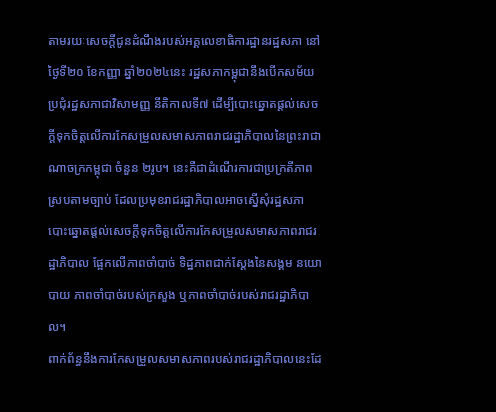តាមរយៈសេចក្ដីជូនដំណឹងរបស់អគ្គលេខាធិការដ្ឋានរដ្ឋសភា នៅថ្ងៃទី២០ ខែកញ្ញា ឆ្នាំ២០២៤នេះ រដ្ឋសភាកម្ពុជានឹងបើកសម័យប្រជុំរដ្ឋសភាជាវិសាមញ្ញ នីតិកាលទី៧ ដើម្បីបោះឆ្នោតផ្ដល់សេចក្ដីទុកចិត្តលើការកែសម្រួលសមាសភាពរាជរដ្ឋាភិបាលនៃព្រះរាជាណាចក្រកម្ពុជា ចំនួន ២រូប។ នេះគឺជាដំណើរការជាប្រក្រតីភាពស្របតាមច្បាប់ ដែលប្រមុខរាជរដ្ឋាភិបាលអាចស្នើសុំរដ្ឋសភាបោះឆ្នោតផ្ដល់សេចក្ដីទុកចិត្តលើការកែសម្រួលសមាសភាពរាជរដ្ឋាភិបាល ផ្អែកលើភាពចាំបាច់ ទិដ្ឋភាពជាក់ស្ដែងនៃសង្គម នយោបាយ ភាពចាំបាច់របស់ក្រសួង ឬភាពចាំបាច់របស់រាជរដ្ឋាភិបាល។
ពាក់ព័ន្ធនឹងការកែសម្រួលសមាសភាពរបស់រាជរដ្ឋាភិបាលនេះដែ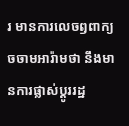រ មានការលេចឭពាក្យចចាមអារ៉ាមថា នឹងមានការផ្លាស់ប្ដូររដ្ឋ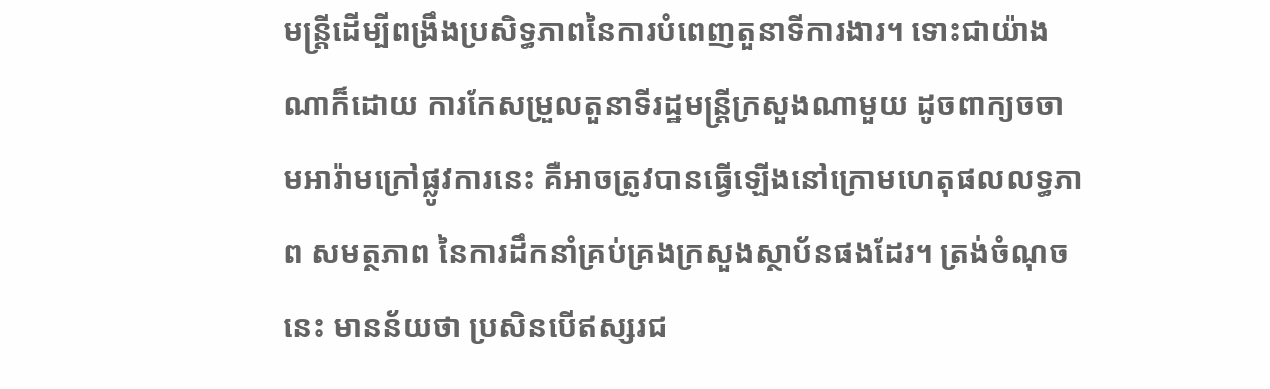មន្ត្រីដើម្បីពង្រឹងប្រសិទ្ធភាពនៃការបំពេញតួនាទីការងារ។ ទោះជាយ៉ាងណាក៏ដោយ ការកែសម្រួលតួនាទីរដ្ឋមន្ត្រីក្រសួងណាមួយ ដូចពាក្យចចាមអារ៉ាមក្រៅផ្លូវការនេះ គឺអាចត្រូវបានធ្វើឡើងនៅក្រោមហេតុផលលទ្ធភាព សមត្ថភាព នៃការដឹកនាំគ្រប់គ្រងក្រសួងស្ថាប័នផងដែរ។ ត្រង់ចំណុចនេះ មានន័យថា ប្រសិនបើឥស្សរជ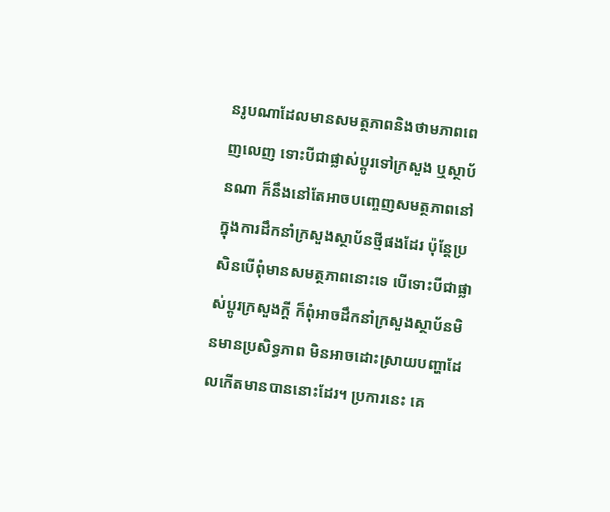នរូបណាដែលមានសមត្ថភាពនិងថាមភាពពេញលេញ ទោះបីជាផ្លាស់ប្ដូរទៅក្រសួង ឬស្ថាប័នណា ក៏នឹងនៅតែអាចបញ្ចេញសមត្ថភាពនៅក្នុងការដឹកនាំក្រសួងស្ថាប័នថ្មីផងដែរ ប៉ុន្តែប្រសិនបើពុំមានសមត្ថភាពនោះទេ បើទោះបីជាផ្លាស់ប្ដូរក្រសួងក្ដី ក៏ពុំអាចដឹកនាំក្រសួងស្ថាប័នមិនមានប្រសិទ្ធភាព មិនអាចដោះស្រាយបញ្ហាដែលកើតមានបាននោះដែរ។ ប្រការនេះ គេ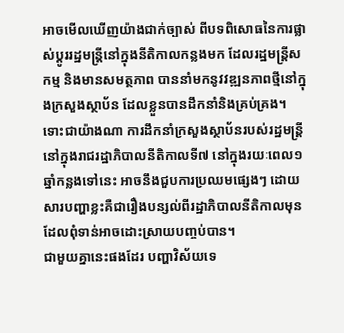អាចមើលឃើញយ៉ាងជាក់ច្បាស់ ពីបទពិសោធនៃការផ្លាស់ប្ដូររដ្ឋមន្ត្រីនៅក្នុងនីតិកាលកន្លងមក ដែលរដ្ឋមន្ត្រីសកម្ម និងមានសមត្ថភាព បាននាំមកនូវវឌ្ឍនភាពថ្មីនៅក្នុងក្រសួងស្ថាប័ន ដែលខ្លួនបានដឹកនាំនិងគ្រប់គ្រង។ ទោះជាយ៉ាងណា ការដឹកនាំក្រសួងស្ថាប័នរបស់រដ្ឋមន្ត្រីនៅក្នុងរាជរដ្ឋាភិបាលនីតិកាលទី៧ នៅក្នុងរយៈពេល១ឆ្នាំកន្លងទៅនេះ អាចនឹងជួបការប្រឈមផ្សេងៗ ដោយសារបញ្ហាខ្លះគឺជារឿងបន្សល់ពីរដ្ឋាភិបាលនីតិកាលមុន ដែលពុំទាន់អាចដោះស្រាយបញ្ចប់បាន។
ជាមួយគ្នានេះផងដែរ បញ្ហាវិស័យទេ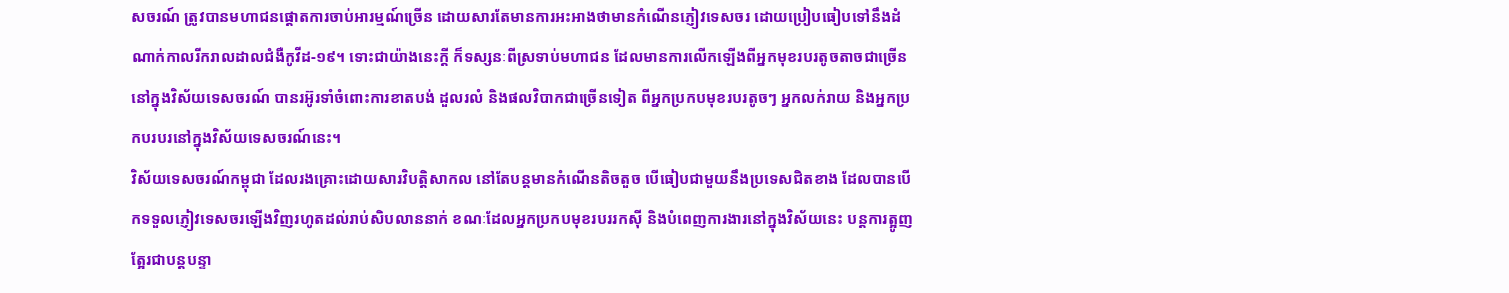សចរណ៍ ត្រូវបានមហាជនផ្ដោតការចាប់អារម្មណ៍ច្រើន ដោយសារតែមានការអះអាងថាមានកំណើនភ្ញៀវទេសចរ ដោយប្រៀបធៀបទៅនឹងដំណាក់កាលរីករាលដាលជំងឺកូវីដ-១៩។ ទោះជាយ៉ាងនេះក្ដី ក៏ទស្សនៈពីស្រទាប់មហាជន ដែលមានការលើកឡើងពីអ្នកមុខរបរតូចតាចជាច្រើននៅក្នុងវិស័យទេសចរណ៍ បានរអ៊ូរទាំចំពោះការខាតបង់ ដួលរលំ និងផលវិបាកជាច្រើនទៀត ពីអ្នកប្រកបមុខរបរតូចៗ អ្នកលក់រាយ និងអ្នកប្រកបរបរនៅក្នុងវិស័យទេសចរណ៍នេះ។
វិស័យទេសចរណ៍កម្ពុជា ដែលរងគ្រោះដោយសារវិបត្តិសាកល នៅតែបន្តមានកំណើនតិចតួច បើធៀបជាមួយនឹងប្រទេសជិតខាង ដែលបានបើកទទួលភ្ញៀវទេសចរឡើងវិញរហូតដល់រាប់សិបលាននាក់ ខណៈដែលអ្នកប្រកបមុខរបររកស៊ី និងបំពេញការងារនៅក្នុងវិស័យនេះ បន្តការត្អូញត្អែរជាបន្តបន្ទា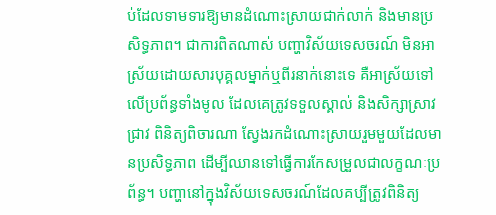ប់ដែលទាមទារឱ្យមានដំណោះស្រាយជាក់លាក់ និងមានប្រសិទ្ធភាព។ ជាការពិតណាស់ បញ្ហាវិស័យទេសចរណ៍ មិនអាស្រ័យដោយសារបុគ្គលម្នាក់ឬពីរនាក់នោះទេ គឺអាស្រ័យទៅលើប្រព័ន្ធទាំងមូល ដែលគេត្រូវទទួលស្គាល់ និងសិក្សាស្រាវជ្រាវ ពិនិត្យពិចារណា ស្វែងរកដំណោះស្រាយរួមមួយដែលមានប្រសិទ្ធភាព ដើម្បីឈានទៅធ្វើការកែសម្រួលជាលក្ខណៈប្រព័ន្ធ។ បញ្ហានៅក្នុងវិស័យទេសចរណ៍ដែលគប្បីត្រូវពិនិត្យ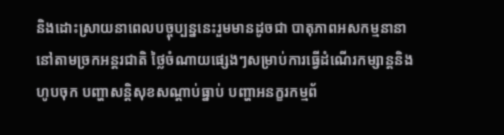និងដោះស្រាយនាពេលបច្ចុប្បន្ននេះរួមមានដូចជា បាតុភាពអសកម្មនានានៅតាមច្រកអន្តរជាតិ ថ្លៃចំណាយផ្សេងៗសម្រាប់ការធ្វើដំណើរកម្សាន្តនិងហូបចុក បញ្ហាសន្តិសុខសណ្ដាប់ធ្នាប់ បញ្ហាអនក្ខរកម្មព័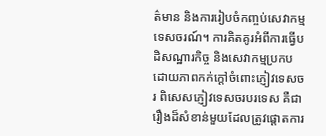ត៌មាន និងការរៀបចំកញ្ចប់សេវាកម្មទេសចរណ៍។ ការគិតគូរអំពីការធ្វើបដិសណ្ឋារកិច្ច និងសេវាកម្មប្រកបដោយភាពកក់ក្ដៅចំពោះភ្ញៀវទេសចរ ពិសេសភ្ញៀវទេសចរបរទេស គឺជារឿងដ៏សំខាន់មួយដែលត្រូវផ្ដោតការ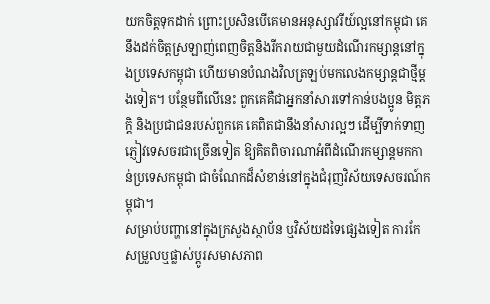យកចិត្តទុកដាក់ ព្រោះប្រសិនបើគេមានអនុស្សាវរីយ៍ល្អនៅកម្ពុជា គេនឹងដក់ចិត្តស្រឡាញ់ពេញចិត្តនិងរីករាយជាមួយដំណើរកម្សាន្តនៅក្នុងប្រទេសកម្ពុជា ហើយមានបំណងវិលត្រឡប់មកលេងកម្សាន្តជាថ្មីម្ដងទៀត។ បន្ថែមពីលើនេះ ពួកគេគឺជាអ្នកនាំសារទៅកាន់បងប្អូន មិត្តភក្តិ និងប្រជាជនរបស់ពួកគេ គេពិតជានឹងនាំសារល្អៗ ដើម្បីទាក់ទាញភ្ញៀវទេសចរជាច្រើនទៀត ឱ្យគិតពិចារណាអំពីដំណើរកម្សាន្តមកកាន់ប្រទេសកម្ពុជា ជាចំណែកដ៏សំខាន់នៅក្នុងជំរុញវិស័យទេសចរណ៍កម្ពុជា។
សម្រាប់បញ្ហានៅក្នុងក្រសួងស្ថាប័ន ឬវិស័យដទៃផ្សេងទៀត ការកែសម្រួលឬផ្លាស់ប្ដូរសមាសភាព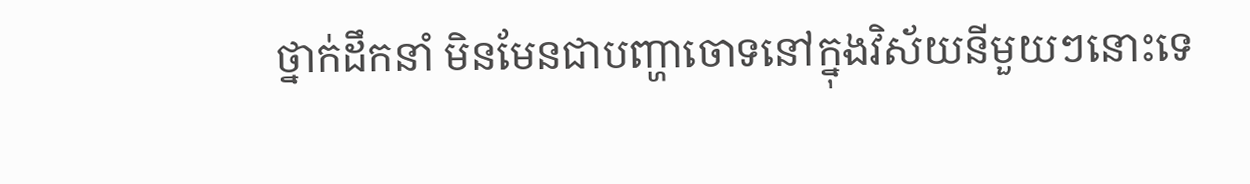ថ្នាក់ដឹកនាំ មិនមែនជាបញ្ហាចោទនៅក្នុងវិស័យនីមួយៗនោះទេ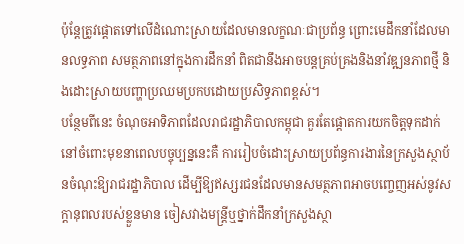ប៉ុន្តែត្រូវផ្ដោតទៅលើដំណោះស្រាយដែលមានលក្ខណៈជាប្រព័ន្ធ ព្រោះមេដឹកនាំដែលមានលទ្ធភាព សមត្ថភាពនៅក្នុងការដឹកនាំ ពិតជានឹងអាចបន្តគ្រប់គ្រងនិងនាំវឌ្ឍនភាពថ្មី និងដោះស្រាយបញ្ហាប្រឈមប្រកបដោយប្រសិទ្ធភាពខ្ពស់។
បន្ថែមពីនេះ ចំណុចអាទិភាពដែលរាជរដ្ឋាភិបាលកម្ពុជា គួរតែផ្ដោតការយកចិត្តទុកដាក់នៅចំពោះមុខនាពេលបច្ចុប្បន្ននេះគឺ ការរៀបចំដោះស្រាយប្រព័ន្ធការងារនៃក្រសួងស្ថាប័នចំណុះឱ្យរាជរដ្ឋាភិបាល ដើម្បីឱ្យឥស្សរជនដែលមានសមត្ថភាពអាចបញ្ចេញអស់នូវសក្ដានុពលរបស់ខ្លួនមាន ចៀសវាងមន្ត្រីឬថ្នាក់ដឹកនាំក្រសួងស្ថា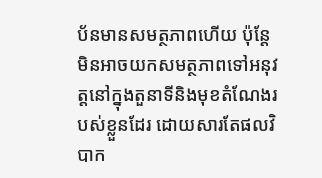ប័នមានសមត្ថភាពហើយ ប៉ុន្តែមិនអាចយកសមត្ថភាពទៅអនុវត្តនៅក្នុងតួនាទីនិងមុខតំណែងរបស់ខ្លួនដែរ ដោយសារតែផលវិបាក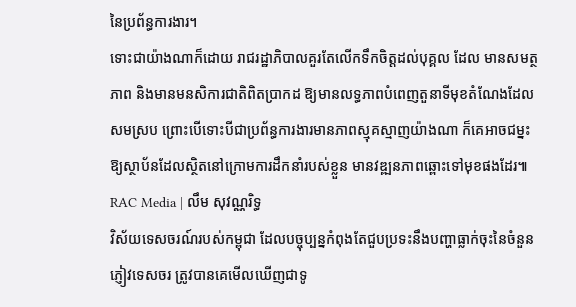នៃប្រព័ន្ធការងារ។
ទោះជាយ៉ាងណាក៏ដោយ រាជរដ្ឋាភិបាលគួរតែលើកទឹកចិត្តដល់បុគ្គល ដែល មានសមត្ថភាព និងមានមនសិការជាតិពិតប្រាកដ ឱ្យមានលទ្ធភាពបំពេញតួនាទីមុខតំណែងដែលសមស្រប ព្រោះបើទោះបីជាប្រព័ន្ធការងារមានភាពស្មុគស្មាញយ៉ាងណា ក៏គេអាចជម្នះឱ្យស្ថាប័នដែលស្ថិតនៅក្រោមការដឹកនាំរបស់ខ្លួន មានវឌ្ឍនភាពឆ្ពោះទៅមុខផងដែរ៕
RAC Media | លឹម សុវណ្ណរិទ្ធ
វិស័យទេសចរណ៍របស់កម្ពុជា ដែលបច្ចុប្បន្នកំពុងតែជួបប្រទះនឹងបញ្ហាធ្លាក់ចុះនៃចំនួនភ្ញៀវទេសចរ ត្រូវបានគេមើលឃើញជាទូ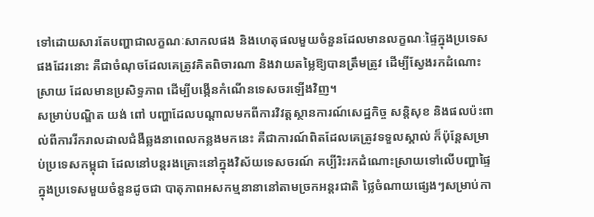ទៅដោយសារតែបញ្ហាជាលក្ខណៈសាកលផង និងហេតុផលមួយចំនួនដែលមានលក្ខណៈផ្ទៃក្នុងប្រទេសផងដែរនោះ គឺជាចំណុចដែលគេត្រូវគិតពិចារណា និងវាយតម្លៃឱ្យបានត្រឹមត្រូវ ដើម្បីស្វែងរកដំណោះស្រាយ ដែលមានប្រសិទ្ធភាព ដើម្បីបង្កើនកំណើនទេសចរឡើងវិញ។
សម្រាប់បណ្ឌិត យង់ ពៅ បញ្ហាដែលបណ្ដាលមកពីការវិវត្តស្ថានការណ៍សេដ្ឋកិច្ច សន្តិសុខ និងផលប៉ះពាល់ពីការរីករាលដាលជំងឺឆ្លងនាពេលកន្លងមកនេះ គឺជាការណ៍ពិតដែលគេត្រូវទទួលស្គាល់ ក៏ប៉ុន្តែសម្រាប់ប្រទេសកម្ពុជា ដែលនៅបន្តរងគ្រោះនៅក្នុងវិស័យទេសចរណ៍ គប្បីរិះរកដំណោះស្រាយទៅលើបញ្ហាផ្ទៃក្នុងប្រទេសមួយចំនួនដូចជា បាតុភាពអសកម្មនានានៅតាមច្រកអន្តរជាតិ ថ្លៃចំណាយផ្សេងៗសម្រាប់កា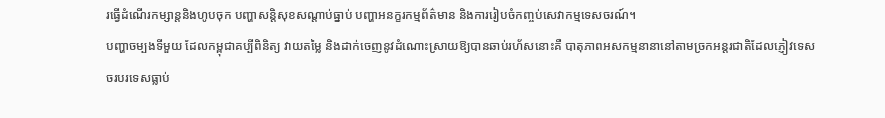រធ្វើដំណើរកម្សាន្តនិងហូបចុក បញ្ហាសន្តិសុខសណ្ដាប់ធ្នាប់ បញ្ហាអនក្ខរកម្មព័ត៌មាន និងការរៀបចំកញ្ចប់សេវាកម្មទេសចរណ៍។
បញ្ហាចម្បងទីមួយ ដែលកម្ពុជាគប្បីពិនិត្យ វាយតម្លៃ និងដាក់ចេញនូវដំណោះស្រាយឱ្យបានឆាប់រហ័សនោះគឺ បាតុភាពអសកម្មនានានៅតាមច្រកអន្តរជាតិដែលភ្ញៀវទេសចរបរទេសធ្លាប់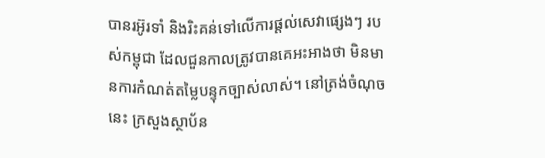បានរអ៊ូរទាំ និងរិះគន់ទៅលើការផ្ដល់សេវាផ្សេងៗ របស់កម្ពុជា ដែលជួនកាលត្រូវបានគេអះអាងថា មិនមានការកំណត់តម្លៃបន្ទុកច្បាស់លាស់។ នៅត្រង់ចំណុចនេះ ក្រសួងស្ថាប័ន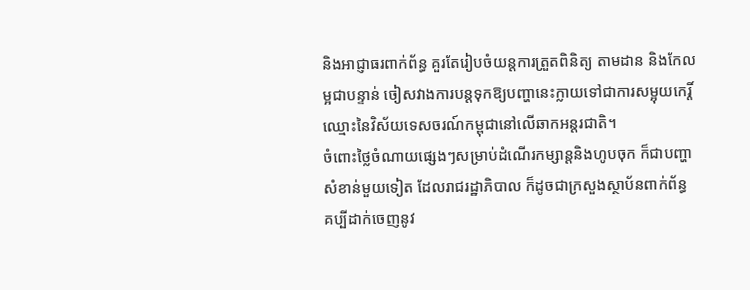និងអាជ្ញាធរពាក់ព័ន្ធ គួរតែរៀបចំយន្តការត្រួតពិនិត្យ តាមដាន និងកែលម្អជាបន្ទាន់ ចៀសវាងការបន្តទុកឱ្យបញ្ហានេះក្លាយទៅជាការសម្អុយកេរ្តិ៍ឈ្មោះនៃវិស័យទេសចរណ៍កម្ពុជានៅលើឆាកអន្តរជាតិ។
ចំពោះថ្លៃចំណាយផ្សេងៗសម្រាប់ដំណើរកម្សាន្តនិងហូបចុក ក៏ជាបញ្ហាសំខាន់មួយទៀត ដែលរាជរដ្ឋាភិបាល ក៏ដូចជាក្រសួងស្ថាប័នពាក់ព័ន្ធ គប្បីដាក់ចេញនូវ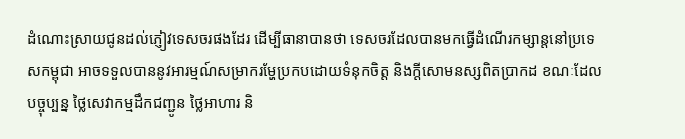ដំណោះស្រាយជូនដល់ភ្ញៀវទេសចរផងដែរ ដើម្បីធានាបានថា ទេសចរដែលបានមកធ្វើដំណើរកម្សាន្តនៅប្រទេសកម្ពុជា អាចទទួលបាននូវអារម្មណ៍សម្រាករម្ហែប្រកបដោយទំនុកចិត្ត និងក្ដីសោមនស្សពិតប្រាកដ ខណៈដែលបច្ចុប្បន្ន ថ្លៃសេវាកម្មដឹកជញ្ជូន ថ្លៃអាហារ និ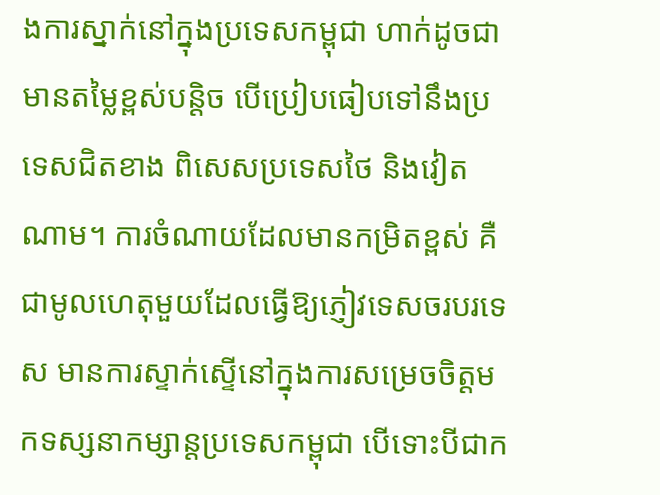ងការស្នាក់នៅក្នុងប្រទេសកម្ពុជា ហាក់ដូចជាមានតម្លៃខ្ពស់បន្តិច បើប្រៀបធៀបទៅនឹងប្រទេសជិតខាង ពិសេសប្រទេសថៃ និងវៀតណាម។ ការចំណាយដែលមានកម្រិតខ្ពស់ គឺជាមូលហេតុមួយដែលធ្វើឱ្យភ្ញៀវទេសចរបរទេស មានការស្ទាក់ស្ទើនៅក្នុងការសម្រេចចិត្តមកទស្សនាកម្សាន្តប្រទេសកម្ពុជា បើទោះបីជាក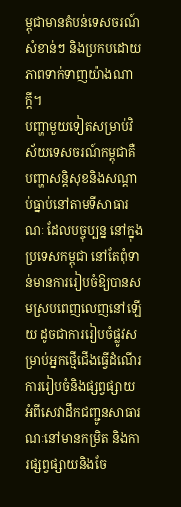ម្ពុជាមានតំបន់ទេសចរណ៍សំខាន់ៗ និងប្រកបដោយភាពទាក់ទាញយ៉ាងណាក្ដី។
បញ្ហាមួយទៀតសម្រាប់វិស័យទេសចរណ៍កម្ពុជាគឺ បញ្ហាសន្តិសុខនិងសណ្ដាប់ធ្នាប់នៅតាមទីសាធារណៈ ដែលបច្ចុប្បន្ន នៅក្នុងប្រទេសកម្ពុជា នៅតែពុំទាន់មានការរៀបចំឱ្យបានសមស្របពេញលេញនៅឡើយ ដូចជាការរៀបចំផ្លូវសម្រាប់អ្នកថ្មើជើងធ្វើដំណើរ ការរៀបចំនិងផ្សព្វផ្សាយអំពីសេវាដឹកជញ្ជូនសាធារណៈនៅមានកម្រិត និងការផ្សព្វផ្សាយនិងចែ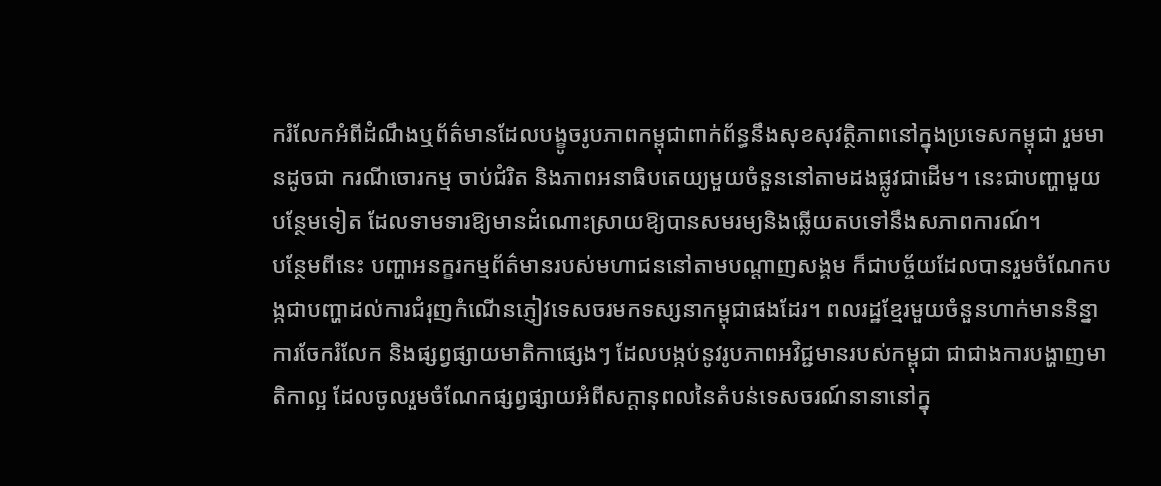ករំលែកអំពីដំណឹងឬព័ត៌មានដែលបង្ខូចរូបភាពកម្ពុជាពាក់ព័ន្ធនឹងសុខសុវត្ថិភាពនៅក្នុងប្រទេសកម្ពុជា រួមមានដូចជា ករណីចោរកម្ម ចាប់ជំរិត និងភាពអនាធិបតេយ្យមួយចំនួននៅតាមដងផ្លូវជាដើម។ នេះជាបញ្ហាមួយបន្ថែមទៀត ដែលទាមទារឱ្យមានដំណោះស្រាយឱ្យបានសមរម្យនិងឆ្លើយតបទៅនឹងសភាពការណ៍។
បន្ថែមពីនេះ បញ្ហាអនក្ខរកម្មព័ត៌មានរបស់មហាជននៅតាមបណ្ដាញសង្គម ក៏ជាបច្ច័យដែលបានរួមចំណែកបង្កជាបញ្ហាដល់ការជំរុញកំណើនភ្ញៀវទេសចរមកទស្សនាកម្ពុជាផងដែរ។ ពលរដ្ឋខ្មែរមួយចំនួនហាក់មាននិន្នាការចែករំលែក និងផ្សព្វផ្សាយមាតិកាផ្សេងៗ ដែលបង្កប់នូវរូបភាពអវិជ្ជមានរបស់កម្ពុជា ជាជាងការបង្ហាញមាតិកាល្អ ដែលចូលរួមចំណែកផ្សព្វផ្សាយអំពីសក្ដានុពលនៃតំបន់ទេសចរណ៍នានានៅក្នុ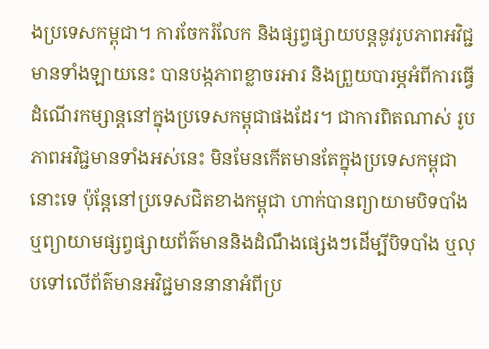ងប្រទេសកម្ពុជា។ ការចែករំលែក និងផ្សព្វផ្សាយបន្តនូវរូបភាពអវិជ្ជមានទាំងឡាយនេះ បានបង្កភាពខ្លាចរអារ និងព្រួយបារម្ភអំពីការធ្វើដំណើរកម្សាន្តនៅក្នុងប្រទេសកម្ពុជាផងដែរ។ ជាការពិតណាស់ រូបភាពអវិជ្ជមានទាំងអស់នេះ មិនមែនកើតមានតែក្នុងប្រទេសកម្ពុជានោះទេ ប៉ុន្តែនៅប្រទេសជិតខាងកម្ពុជា ហាក់បានព្យាយាមបិទបាំង ឬព្យាយាមផ្សព្វផ្សាយព័ត៌មាននិងដំណឹងផ្សេងៗដើម្បីបិទបាំង ឬលុបទៅលើព័ត៌មានអវិជ្ជមាននានាអំពីប្រ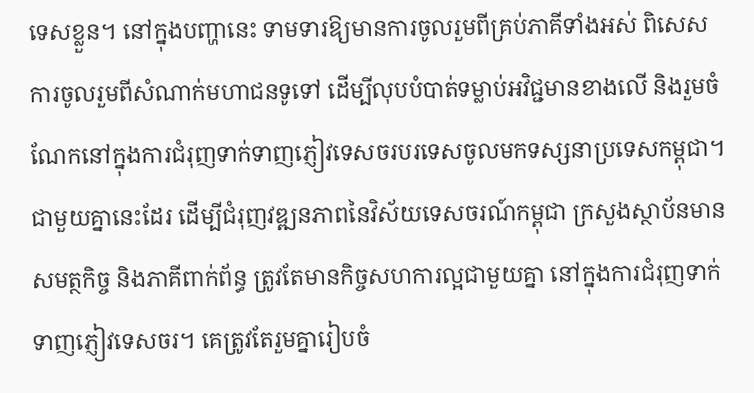ទេសខ្លួន។ នៅក្នុងបញ្ហានេះ ទាមទារឱ្យមានការចូលរួមពីគ្រប់ភាគីទាំងអស់ ពិសេសការចូលរួមពីសំណាក់មហាជនទូទៅ ដើម្បីលុបបំបាត់ទម្លាប់អវិជ្ជមានខាងលើ និងរួមចំណែកនៅក្នុងការជំរុញទាក់ទាញភ្ញៀវទេសចរបរទេសចូលមកទស្សនាប្រទេសកម្ពុជា។
ជាមួយគ្នានេះដែរ ដើម្បីជំរុញវឌ្ឍនភាពនៃវិស័យទេសចរណ៍កម្ពុជា ក្រសួងស្ថាប័នមានសមត្ថកិច្ច និងភាគីពាក់ព័ន្ធ ត្រូវតែមានកិច្ចសហការល្អជាមួយគ្នា នៅក្នុងការជំរុញទាក់ទាញភ្ញៀវទេសចរ។ គេត្រូវតែរួមគ្នារៀបចំ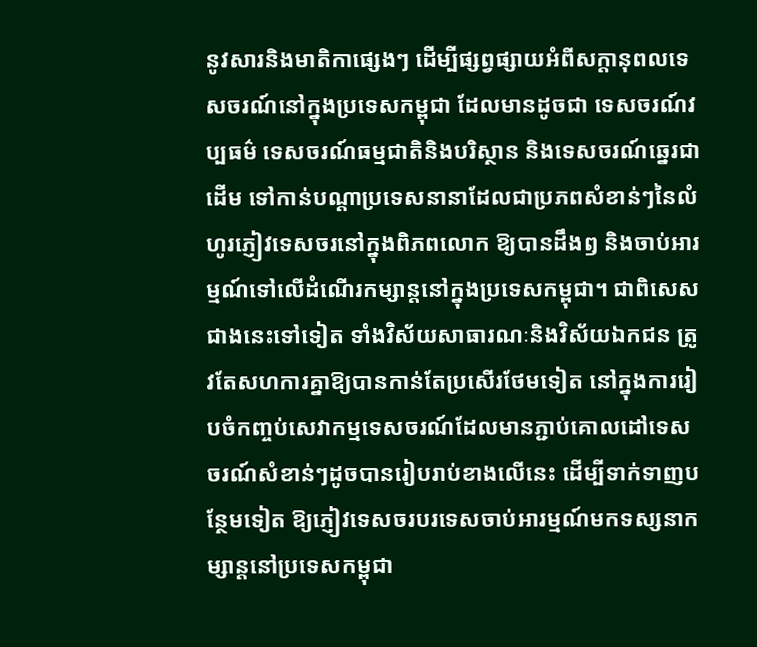នូវសារនិងមាតិកាផ្សេងៗ ដើម្បីផ្សព្វផ្សាយអំពីសក្ដានុពលទេសចរណ៍នៅក្នុងប្រទេសកម្ពុជា ដែលមានដូចជា ទេសចរណ៍វប្បធម៌ ទេសចរណ៍ធម្មជាតិនិងបរិស្ថាន និងទេសចរណ៍ឆ្នេរជាដើម ទៅកាន់បណ្ដាប្រទេសនានាដែលជាប្រភពសំខាន់ៗនៃលំហូរភ្ញៀវទេសចរនៅក្នុងពិភពលោក ឱ្យបានដឹងឭ និងចាប់អារម្មណ៍ទៅលើដំណើរកម្សាន្តនៅក្នុងប្រទេសកម្ពុជា។ ជាពិសេសជាងនេះទៅទៀត ទាំងវិស័យសាធារណៈនិងវិស័យឯកជន ត្រូវតែសហការគ្នាឱ្យបានកាន់តែប្រសើរថែមទៀត នៅក្នុងការរៀបចំកញ្ចប់សេវាកម្មទេសចរណ៍ដែលមានភ្ជាប់គោលដៅទេសចរណ៍សំខាន់ៗដូចបានរៀបរាប់ខាងលើនេះ ដើម្បីទាក់ទាញបន្ថែមទៀត ឱ្យភ្ញៀវទេសចរបរទេសចាប់អារម្មណ៍មកទស្សនាកម្សាន្តនៅប្រទេសកម្ពុជា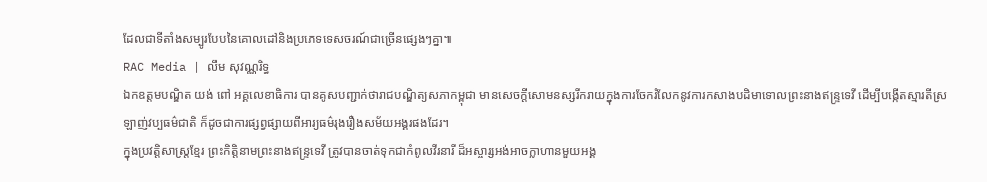ដែលជាទីតាំងសម្បូរបែបនៃគោលដៅនិងប្រភេទទេសចរណ៍ជាច្រើនផ្សេងៗគ្នា៕
RAC Media | លឹម សុវណ្ណរិទ្ធ
ឯកឧត្តមបណ្ឌិត យង់ ពៅ អគ្គលេខាធិការ បានគូសបញ្ជាក់ថារាជបណ្ឌិត្យសភាកម្ពុជា មានសេចក្តីសោមនស្សរីករាយក្នុងការចែករំលែកនូវការកសាងបដិមាទោលព្រះនាងឥន្ទ្រទេវី ដើម្បីបង្កើតស្មារតីស្រឡាញ់វប្បធម៌ជាតិ ក៏ដូចជាការផ្សព្វផ្សាយពីអារ្យធម៌រុងរឿងសម័យអង្គរផងដែរ។
ក្នុងប្រវត្តិសាស្ត្រខ្មែរ ព្រះកិត្តិនាមព្រះនាងឥន្ទ្រទេវី ត្រូវបានចាត់ទុកជាកំពូលវីរនារី ដ៏អស្ចារ្សអង់អាចក្លាហានមួយអង្គ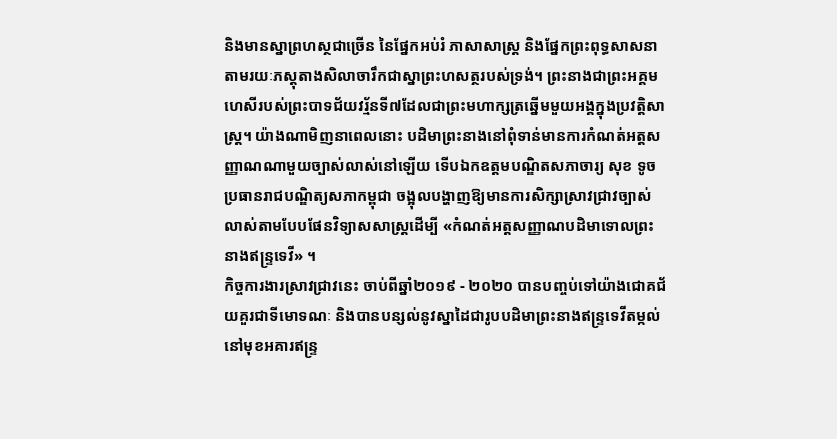និងមានស្នាព្រហស្ថជាច្រើន នៃផ្នែកអប់រំ ភាសាសាស្ត្រ និងផ្នែកព្រះពុទ្ធសាសនា តាមរយៈភស្តុតាងសិលាចារឹកជាស្នាព្រះហសត្ថរបស់ទ្រង់។ ព្រះនាងជាព្រះអគ្គមហេសីរបស់ព្រះបាទជ័យវរ្ម័នទី៧ដែលជាព្រះមហាក្សត្រឆ្នើមមួយអង្គក្នុងប្រវត្តិសាស្ត្រ។ យ៉ាងណាមិញនាពេលនោះ បដិមាព្រះនាងនៅពុំទាន់មានការកំណត់អត្តសញ្ញាណណាមួយច្បាស់លាស់នៅឡើយ ទើបឯកឧត្តមបណ្ឌិតសភាចារ្យ សុខ ទូច ប្រធានរាជបណ្ឌិត្យសភាកម្ពុជា ចង្អុលបង្ហាញឱ្យមានការសិក្សាស្រាវជ្រាវច្បាស់លាស់តាមបែបផែនវិទ្យាសសាស្ត្រដើម្បី «កំណត់អត្តសញ្ញាណបដិមាទោលព្រះនាងឥន្ទ្រទេវី» ។
កិច្ចការងារស្រាវជ្រាវនេះ ចាប់ពីឆ្នាំ២០១៩ - ២០២០ បានបញ្ចប់ទៅយ៉ាងជោគជ័យគួរជាទីមោទណៈ និងបានបន្សល់នូវស្នាដៃជារូបបដិមាព្រះនាងឥន្ទ្រទេវីតម្កល់នៅមុខអគារឥន្ទ្រ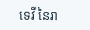ទេវី នៃរា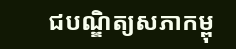ជបណ្ឌិត្យសភាកម្ពុ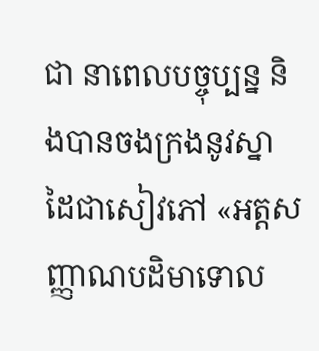ជា នាពេលបច្ចុប្បន្ន និងបានចងក្រងនូវស្នាដៃជាសៀវភៅ «អត្តសញ្ញាណបដិមាទោល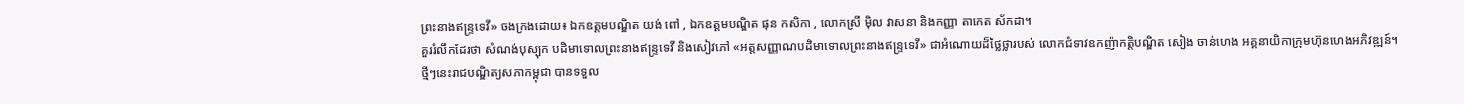ព្រះនាងឥន្ទ្រទេវី» ចងក្រងដោយ៖ ឯកឧត្តមបណ្ឌិត យង់ ពៅ , ឯកឧត្តមបណ្ឌិត ផុន កសិកា , លោកស្រី ម៉ិល វាសនា និងកញ្ញា តាកេត ស័កដា។
គួររំលឹកដែរថា សំណង់បុស្បុក បដិមាទោលព្រះនាងឥន្ទ្រទេវី និងសៀវភៅ «អត្តសញ្ញាណបដិមាទោលព្រះនាងឥន្ទ្រទេវី» ជាអំណោយដ៏ថ្លៃថ្លារបស់ លោកជំទាវឧកញ៉ាកត្តិបណ្ឌិត សៀង ចាន់ហេង អគ្គនាយិកាក្រុមហ៊ុនហេងអភិវឌ្ឍន៍។
ថ្មីៗនេះរាជបណ្ឌិត្យសភាកម្ពុជា បានទទួល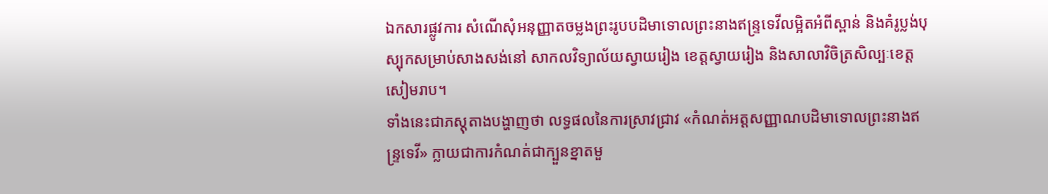ឯកសារផ្លូវការ សំណើសុំអនុញ្ញាតចម្លងព្រះរូបបដិមាទោលព្រះនាងឥន្ទ្រទេវីលម្អិតអំពីស្ពាន់ និងគំរូប្លង់បុស្បុកសម្រាប់សាងសង់នៅ សាកលវិទ្យាល័យស្វាយរៀង ខេត្តស្វាយរៀង និងសាលាវិចិត្រសិល្បៈខេត្តសៀមរាប។
ទាំងនេះជាភស្តុតាងបង្ហាញថា លទ្ធផលនៃការស្រាវជ្រាវ «កំណត់អត្តសញ្ញាណបដិមាទោលព្រះនាងឥន្ទ្រទេវី» ក្លាយជាការកំណត់ជាក្បួនខ្នាតមួ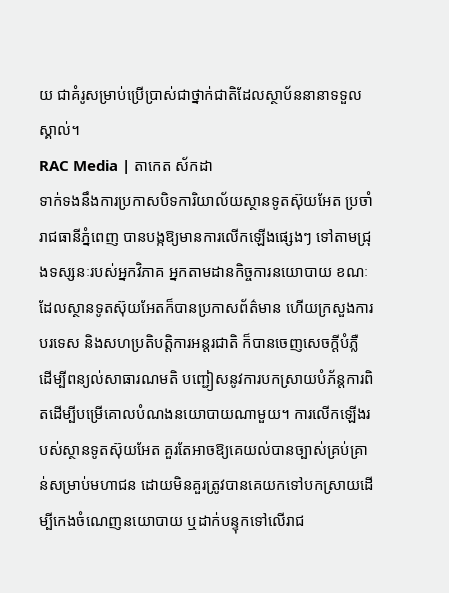យ ជាគំរូសម្រាប់ប្រើប្រាស់ជាថ្នាក់ជាតិដែលស្ថាប័ននានាទទួលស្គាល់។
RAC Media | តាកេត ស័កដា
ទាក់ទងនឹងការប្រកាសបិទការិយាល័យស្ថានទូតស៊ុយអែត ប្រចាំរាជធានីភ្នំពេញ បានបង្កឱ្យមានការលើកឡើងផ្សេងៗ ទៅតាមជ្រុងទស្សនៈរបស់អ្នកវិភាគ អ្នកតាមដានកិច្ចការនយោបាយ ខណៈដែលស្ថានទូតស៊ុយអែតក៏បានប្រកាសព័ត៌មាន ហើយក្រសួងការបរទេស និងសហប្រតិបត្តិការអន្តរជាតិ ក៏បានចេញសេចក្ដីបំភ្លឺ ដើម្បីពន្យល់សាធារណមតិ បញ្ជៀសនូវការបកស្រាយបំភ័ន្តការពិតដើម្បីបម្រើគោលបំណងនយោបាយណាមួយ។ ការលើកឡើងរបស់ស្ថានទូតស៊ុយអែត គួរតែអាចឱ្យគេយល់បានច្បាស់គ្រប់គ្រាន់សម្រាប់មហាជន ដោយមិនគួរត្រូវបានគេយកទៅបកស្រាយដើម្បីកេងចំណេញនយោបាយ ឬដាក់បន្ទុកទៅលើរាជ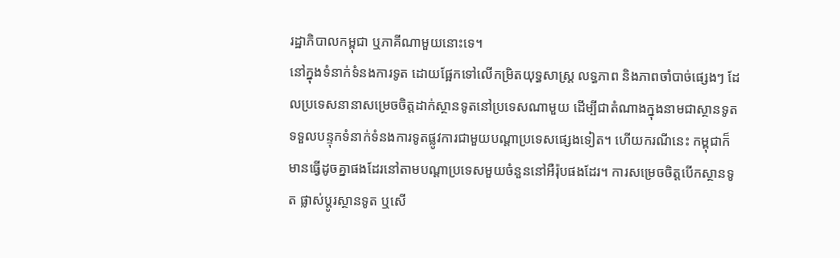រដ្ឋាភិបាលកម្ពុជា ឬភាគីណាមួយនោះទេ។
នៅក្នុងទំនាក់ទំនងការទូត ដោយផ្អែកទៅលើកម្រិតយុទ្ធសាស្ត្រ លទ្ធភាព និងភាពចាំបាច់ផ្សេងៗ ដែលប្រទេសនានាសម្រេចចិត្តដាក់ស្ថានទូតនៅប្រទេសណាមួយ ដើម្បីជាតំណាងក្នុងនាមជាស្ថានទូតទទួលបន្ទុកទំនាក់ទំនងការទូតផ្លូវការជាមួយបណ្ដាប្រទេសផ្សេងទៀត។ ហើយករណីនេះ កម្ពុជាក៏មានធ្វើដូចគ្នាផងដែរនៅតាមបណ្ដាប្រទេសមួយចំនួននៅអឺរ៉ុបផងដែរ។ ការសម្រេចចិត្តបើកស្ថានទូត ផ្លាស់ប្ដូរស្ថានទូត ឬសើ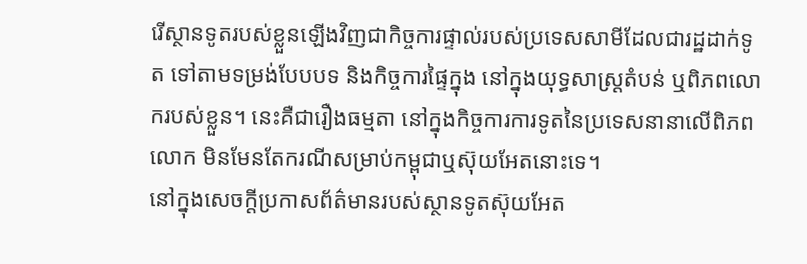រើស្ថានទូតរបស់ខ្លួនឡើងវិញជាកិច្ចការផ្ទាល់របស់ប្រទេសសាមីដែលជារដ្ឋដាក់ទូត ទៅតាមទម្រង់បែបបទ និងកិច្ចការផ្ទៃក្នុង នៅក្នុងយុទ្ធសាស្ត្រតំបន់ ឬពិភពលោករបស់ខ្លួន។ នេះគឺជារឿងធម្មតា នៅក្នុងកិច្ចការការទូតនៃប្រទេសនានាលើពិភពលោក មិនមែនតែករណីសម្រាប់កម្ពុជាឬស៊ុយអែតនោះទេ។
នៅក្នុងសេចក្ដីប្រកាសព័ត៌មានរបស់ស្ថានទូតស៊ុយអែត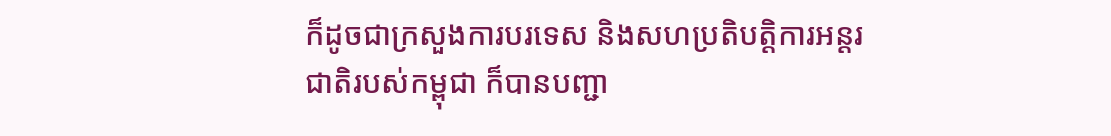ក៏ដូចជាក្រសួងការបរទេស និងសហប្រតិបត្តិការអន្តរជាតិរបស់កម្ពុជា ក៏បានបញ្ជា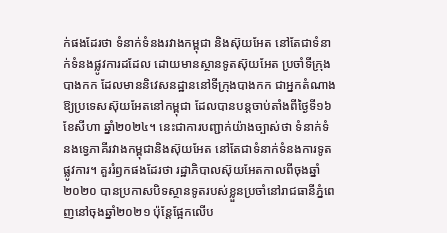ក់ផងដែរថា ទំនាក់ទំនងរវាងកម្ពុជា និងស៊ុយអែត នៅតែជាទំនាក់ទំនងផ្លូវការដដែល ដោយមានស្ថានទូតស៊ុយអែត ប្រចាំទីក្រុងបាងកក ដែលមាននិវេសនដ្ឋាននៅទីក្រុងបាងកក ជាអ្នកតំណាងឱ្យប្រទេសស៊ុយអែតនៅកម្ពុជា ដែលបានបន្តចាប់តាំងពីថ្ងៃទី១៦ ខែសីហា ឆ្នាំ២០២៤។ នេះជាការបញ្ជាក់យ៉ាងច្បាស់ថា ទំនាក់ទំនងទ្វេភាគីរវាងកម្ពុជានិងស៊ុយអែត នៅតែជាទំនាក់ទំនងការទូតផ្លូវការ។ គួររំឭកផងដែរថា រដ្ឋាភិបាលស៊ុយអែតកាលពីចុងឆ្នាំ២០២០ បានប្រកាសបិទស្ថានទូតរបស់ខ្លួនប្រចាំនៅរាជធានីភ្នំពេញនៅចុងឆ្នាំ២០២១ ប៉ុន្តែផ្អែកលើប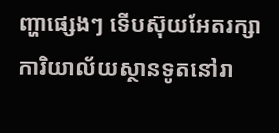ញ្ហាផ្សេងៗ ទើបស៊ុយអែតរក្សាការិយាល័យស្ថានទូតនៅរា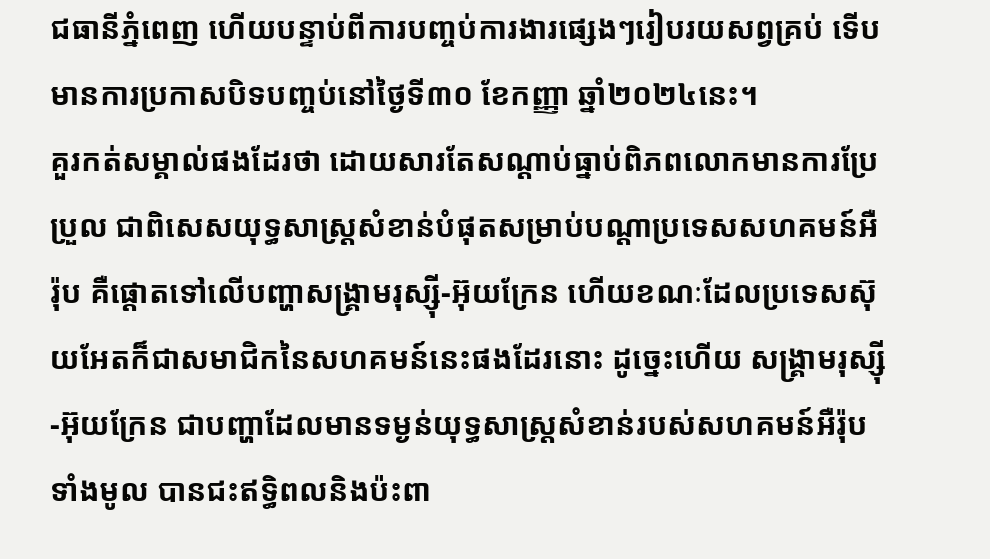ជធានីភ្នំពេញ ហើយបន្ទាប់ពីការបញ្ចប់ការងារផ្សេងៗរៀបរយសព្វគ្រប់ ទើបមានការប្រកាសបិទបញ្ចប់នៅថ្ងៃទី៣០ ខែកញ្ញា ឆ្នាំ២០២៤នេះ។
គួរកត់សម្គាល់ផងដែរថា ដោយសារតែសណ្ដាប់ធ្នាប់ពិភពលោកមានការប្រែប្រួល ជាពិសេសយុទ្ធសាស្ត្រសំខាន់បំផុតសម្រាប់បណ្ដាប្រទេសសហគមន៍អឺរ៉ុប គឺផ្ដោតទៅលើបញ្ហាសង្គ្រាមរុស្ស៊ី-អ៊ុយក្រែន ហើយខណៈដែលប្រទេសស៊ុយអែតក៏ជាសមាជិកនៃសហគមន៍នេះផងដែរនោះ ដូច្នេះហើយ សង្គ្រាមរុស្ស៊ី-អ៊ុយក្រែន ជាបញ្ហាដែលមានទម្ងន់យុទ្ធសាស្ត្រសំខាន់របស់សហគមន៍អឺរ៉ុបទាំងមូល បានជះឥទ្ធិពលនិងប៉ះពា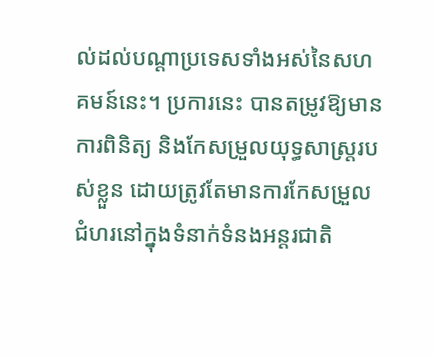ល់ដល់បណ្ដាប្រទេសទាំងអស់នៃសហគមន៍នេះ។ ប្រការនេះ បានតម្រូវឱ្យមានការពិនិត្យ និងកែសម្រួលយុទ្ធសាស្ត្ររបស់ខ្លួន ដោយត្រូវតែមានការកែសម្រួលជំហរនៅក្នុងទំនាក់ទំនងអន្តរជាតិ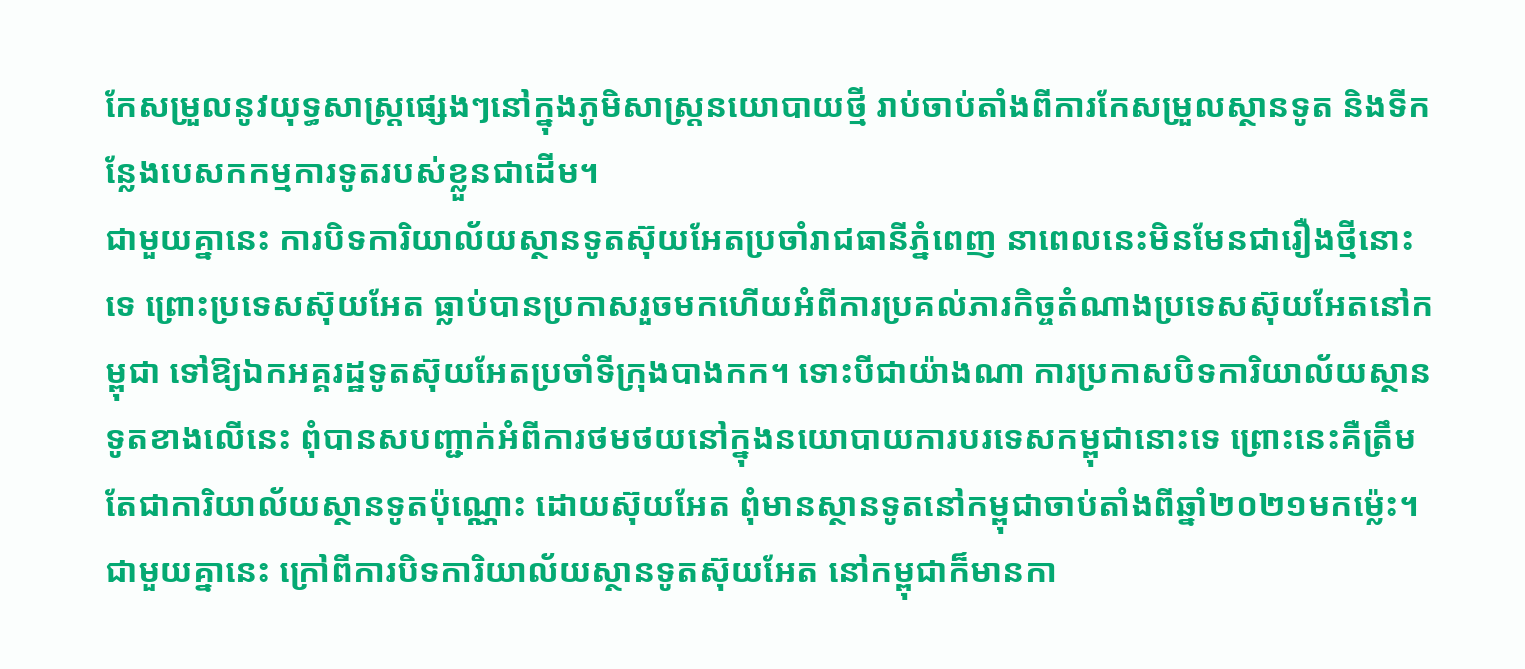កែសម្រួលនូវយុទ្ធសាស្ត្រផ្សេងៗនៅក្នុងភូមិសាស្ត្រនយោបាយថ្មី រាប់ចាប់តាំងពីការកែសម្រួលស្ថានទូត និងទីកន្លែងបេសកកម្មការទូតរបស់ខ្លួនជាដើម។
ជាមួយគ្នានេះ ការបិទការិយាល័យស្ថានទូតស៊ុយអែតប្រចាំរាជធានីភ្នំពេញ នាពេលនេះមិនមែនជារឿងថ្មីនោះទេ ព្រោះប្រទេសស៊ុយអែត ធ្លាប់បានប្រកាសរួចមកហើយអំពីការប្រគល់ភារកិច្ចតំណាងប្រទេសស៊ុយអែតនៅកម្ពុជា ទៅឱ្យឯកអគ្គរដ្ឋទូតស៊ុយអែតប្រចាំទីក្រុងបាងកក។ ទោះបីជាយ៉ាងណា ការប្រកាសបិទការិយាល័យស្ថានទូតខាងលើនេះ ពុំបានសបញ្ជាក់អំពីការថមថយនៅក្នុងនយោបាយការបរទេសកម្ពុជានោះទេ ព្រោះនេះគឺត្រឹមតែជាការិយាល័យស្ថានទូតប៉ុណ្ណោះ ដោយស៊ុយអែត ពុំមានស្ថានទូតនៅកម្ពុជាចាប់តាំងពីឆ្នាំ២០២១មកម្ល៉េះ។ ជាមួយគ្នានេះ ក្រៅពីការបិទការិយាល័យស្ថានទូតស៊ុយអែត នៅកម្ពុជាក៏មានកា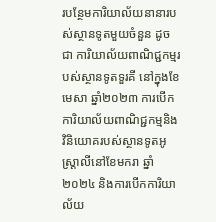របន្ថែមការិយាល័យនានារបស់ស្ថានទូតមួយចំនួន ដូចជា ការិយាល័យពាណិជ្ជកម្មរបស់ស្ថានទូតទួរគី នៅក្នុងខែមេសា ឆ្នាំ២០២៣ ការបើកការិយាល័យពាណិជ្ជកម្មនិងវិនិយោគរបស់ស្ថានទូតអូស្ត្រាលីនៅខែមករា ឆ្នាំ២០២៤ និងការបើកការិយាល័យ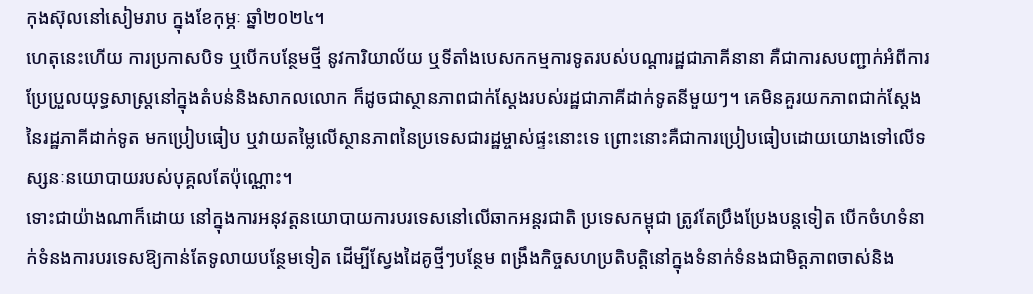កុងស៊ុលនៅសៀមរាប ក្នុងខែកុម្ភៈ ឆ្នាំ២០២៤។
ហេតុនេះហើយ ការប្រកាសបិទ ឬបើកបន្ថែមថ្មី នូវការិយាល័យ ឬទីតាំងបេសកកម្មការទូតរបស់បណ្ដារដ្ឋជាភាគីនានា គឺជាការសបញ្ជាក់អំពីការប្រែប្រួលយុទ្ធសាស្ត្រនៅក្នុងតំបន់និងសាកលលោក ក៏ដូចជាស្ថានភាពជាក់ស្ដែងរបស់រដ្ឋជាភាគីដាក់ទូតនីមួយៗ។ គេមិនគួរយកភាពជាក់ស្ដែងនៃរដ្ឋភាគីដាក់ទូត មកប្រៀបធៀប ឬវាយតម្លៃលើស្ថានភាពនៃប្រទេសជារដ្ឋម្ចាស់ផ្ទះនោះទេ ព្រោះនោះគឺជាការប្រៀបធៀបដោយយោងទៅលើទស្សនៈនយោបាយរបស់បុគ្គលតែប៉ុណ្ណោះ។
ទោះជាយ៉ាងណាក៏ដោយ នៅក្នុងការអនុវត្តនយោបាយការបរទេសនៅលើឆាកអន្តរជាតិ ប្រទេសកម្ពុជា ត្រូវតែប្រឹងប្រែងបន្តទៀត បើកចំហទំនាក់ទំនងការបរទេសឱ្យកាន់តែទូលាយបន្ថែមទៀត ដើម្បីស្វែងដៃគូថ្មីៗបន្ថែម ពង្រឹងកិច្ចសហប្រតិបត្តិនៅក្នុងទំនាក់ទំនងជាមិត្តភាពចាស់និង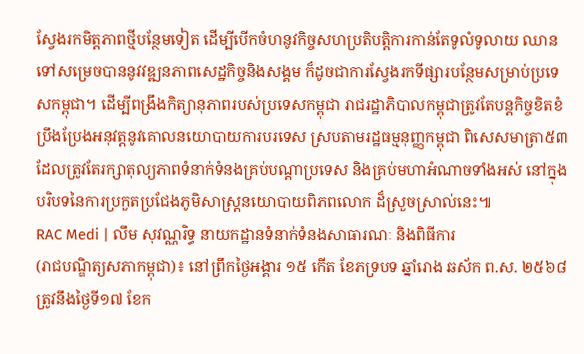ស្វែងរកមិត្តភាពថ្មីបន្ថែមទៀត ដើម្បីបើកចំហនូវកិច្ចសហប្រតិបត្តិការកាន់តែទូលំទូលាយ ឈានទៅសម្រេចបាននូវវឌ្ឍនភាពសេដ្ឋកិច្ចនិងសង្គម ក៏ដូចជាការស្វែងរកទីផ្សារបន្ថែមសម្រាប់ប្រទេសកម្ពុជា។ ដើម្បីពង្រឹងកិត្យានុភាពរបស់ប្រទេសកម្ពុជា រាជរដ្ឋាភិបាលកម្ពុជាត្រូវតែបន្តកិច្ចខិតខំប្រឹងប្រែងអនុវត្តនូវគោលនយោបាយការបរទេស ស្របតាមរដ្ឋធម្មនុញ្ញកម្ពុជា ពិសេសមាត្រា៥៣ ដែលត្រូវតែរក្សាតុល្យភាពទំនាក់ទំនងគ្រប់បណ្ដាប្រទេស និងគ្រប់មហាអំណាចទាំងអស់ នៅក្នុងបរិបទនៃការប្រកួតប្រជែងភូមិសាស្ត្រនយោបាយពិភពលោក ដ៏ស្រួចស្រាល់នេះ៕
RAC Medi | លឹម សុវណ្ណរិទ្ធ នាយកដ្ឋានទំនាក់ទំនងសាធារណៈ និងពិធីការ
(រាជបណ្ឌិត្យសភាកម្ពុជា)៖ នៅព្រឹកថ្ងៃអង្គារ ១៥ កើត ខែភទ្របទ ឆ្នាំរោង ឆស័ក ព.ស. ២៥៦៨ ត្រូវនឹងថ្ងៃទី១៧ ខែក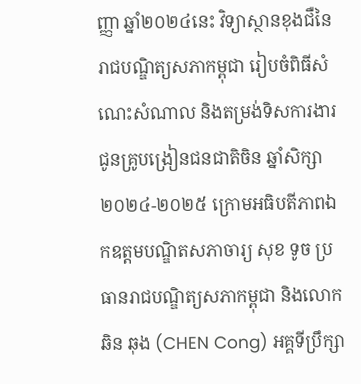ញ្ញា ឆ្នាំ២០២៤នេះ វិទ្យាស្ថានខុងជឺនៃរាជបណ្ឌិត្យសភាកម្ពុជា រៀបចំពិធីសំណេះសំណាល និងតម្រង់ទិសការងារជូនគ្រូបង្រៀនជនជាតិចិន ឆ្នាំសិក្សា២០២៤-២០២៥ ក្រោមអធិបតីភាពឯកឧត្ដមបណ្ឌិតសភាចារ្យ សុខ ទូច ប្រធានរាជបណ្ឌិត្យសភាកម្ពុជា និងលោក ឆិន ឆុង (CHEN Cong) អគ្គទីប្រឹក្សា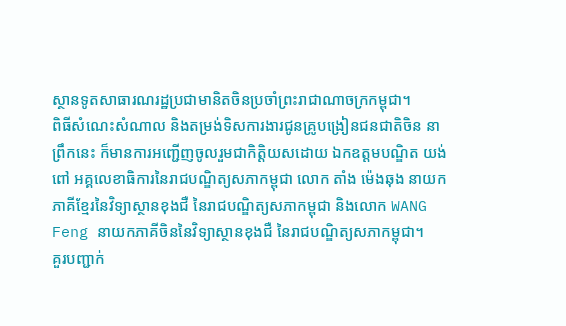ស្ថានទូតសាធារណរដ្ឋប្រជាមានិតចិនប្រចាំព្រះរាជាណាចក្រកម្ពុជា។
ពិធីសំណេះសំណាល និងតម្រង់ទិសការងារជូនគ្រូបង្រៀនជនជាតិចិន នាព្រឹកនេះ ក៏មានការអញ្ជើញចូលរួមជាកិត្តិយសដោយ ឯកឧត្ដមបណ្ឌិត យង់ ពៅ អគ្គលេខាធិការនៃរាជបណ្ឌិត្យសភាកម្ពុជា លោក តាំង ម៉េងឆុង នាយកភាគីខ្មែរនៃវិទ្យាស្ថានខុងជឺ នៃរាជបណ្ឌិត្យសភាកម្ពុជា និងលោក WANG Feng នាយកភាគីចិននៃវិទ្យាស្ថានខុងជឺ នៃរាជបណ្ឌិត្យសភាកម្ពុជា។
គួរបញ្ជាក់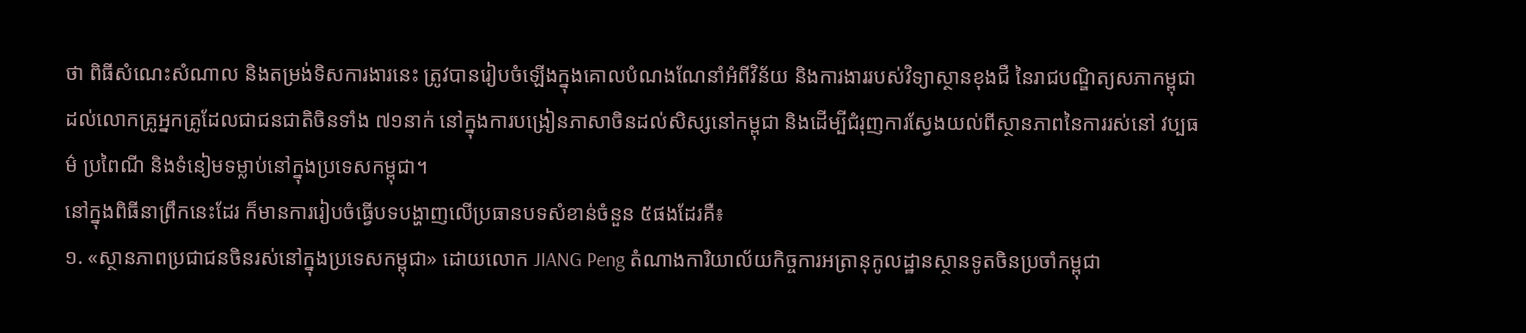ថា ពិធីសំណេះសំណាល និងតម្រង់ទិសការងារនេះ ត្រូវបានរៀបចំឡើងក្នុងគោលបំណងណែនាំអំពីវិន័យ និងការងាររបស់វិទ្យាស្ថានខុងជឺ នៃរាជបណ្ឌិត្យសភាកម្ពុជា ដល់លោកគ្រូអ្នកគ្រូដែលជាជនជាតិចិនទាំង ៧១នាក់ នៅក្នុងការបង្រៀនភាសាចិនដល់សិស្សនៅកម្ពុជា និងដើម្បីជំរុញការស្វែងយល់ពីស្ថានភាពនៃការរស់នៅ វប្បធម៌ ប្រពៃណី និងទំនៀមទម្លាប់នៅក្នុងប្រទេសកម្ពុជា។
នៅក្នុងពិធីនាព្រឹកនេះដែរ ក៏មានការរៀបចំធ្វើបទបង្ហាញលើប្រធានបទសំខាន់ចំនួន ៥ផងដែរគឺ៖
១. «ស្ថានភាពប្រជាជនចិនរស់នៅក្នុងប្រទេសកម្ពុជា» ដោយលោក JIANG Peng តំណាងការិយាល័យកិច្ចការអត្រានុកូលដ្ឋានស្ថានទូតចិនប្រចាំកម្ពុជា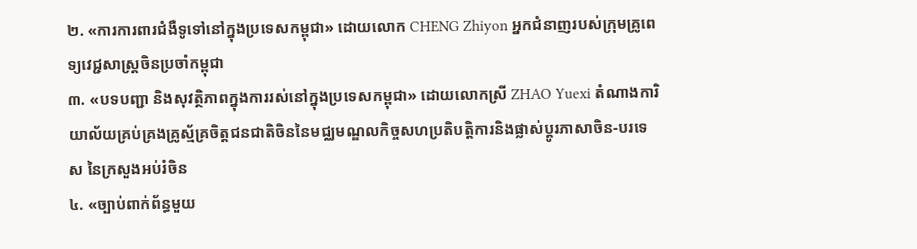២. «ការការពារជំងឺទូទៅនៅក្នុងប្រទេសកម្ពុជា» ដោយលោក CHENG Zhiyon អ្នកជំនាញរបស់ក្រុមគ្រូពេទ្យវេជ្ជសាស្ត្រចិនប្រចាំកម្ពុជា
៣. «បទបញ្ជា និងសុវត្ថិភាពក្នុងការរស់នៅក្នុងប្រទេសកម្ពុជា» ដោយលោកស្រី ZHAO Yuexi តំណាងការិយាល័យគ្រប់គ្រងគ្រូស្ម័គ្រចិត្តជនជាតិចិននៃមជ្ឈមណ្ឌលកិច្ចសហប្រតិបត្តិការនិងផ្លាស់ប្ដូរភាសាចិន-បរទេស នៃក្រសួងអប់រំចិន
៤. «ច្បាប់ពាក់ព័ន្ធមួយ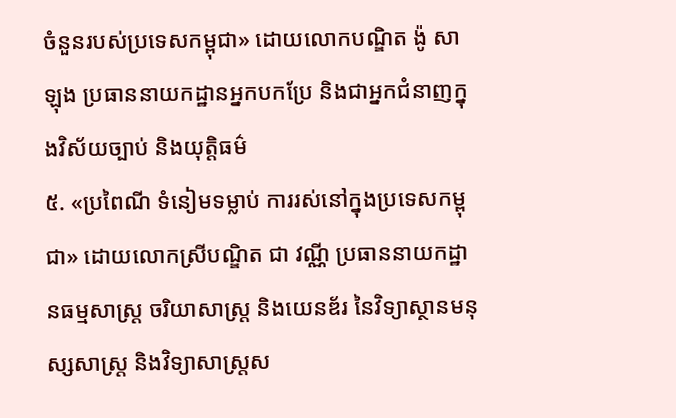ចំនួនរបស់ប្រទេសកម្ពុជា» ដោយលោកបណ្ឌិត ង៉ូ សាឡុង ប្រធាននាយកដ្ឋានអ្នកបកប្រែ និងជាអ្នកជំនាញក្នុងវិស័យច្បាប់ និងយុត្តិធម៌
៥. «ប្រពៃណី ទំនៀមទម្លាប់ ការរស់នៅក្នុងប្រទេសកម្ពុជា» ដោយលោកស្រីបណ្ឌិត ជា វណ្ណី ប្រធាននាយកដ្ឋានធម្មសាស្ត្រ ចរិយាសាស្ត្រ និងយេនឌ័រ នៃវិទ្យាស្ថានមនុស្សសាស្ត្រ និងវិទ្យាសាស្ត្រស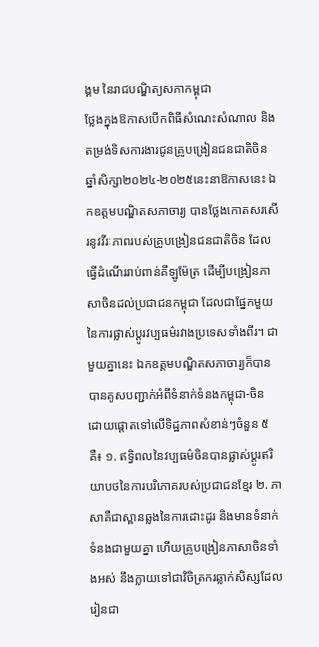ង្គម នៃរាជបណ្ឌិត្យសភាកម្ពុជា
ថ្លែងក្នុងឱកាសបើកពិធីសំណេះសំណាល និងតម្រង់ទិសការងារជូនគ្រូបង្រៀនជនជាតិចិន ឆ្នាំសិក្សា២០២៤-២០២៥នេះនាឱកាសនេះ ឯកឧត្ដមបណ្ឌិតសភាចារ្យ បានថ្លែងកោតសរសើរនូវវីរៈភាពរបស់គ្រូបង្រៀនជនជាតិចិន ដែលធ្វើដំណើររាប់ពាន់គីឡូម៉ែត្រ ដើម្បីបង្រៀនភាសាចិនដល់ប្រជាជនកម្ពុជា ដែលជាផ្នែកមួយនៃការផ្លាស់ប្ដូរវប្បធម៌រវាងប្រទេសទាំងពីរ។ ជាមួយគ្នានេះ ឯកឧត្ដមបណ្ឌិតសភាចារ្យក៏បានបានគូសបញ្ជាក់អំពីទំនាក់ទំនងកម្ពុជា-ចិន ដោយផ្ដោតទៅលើទិដ្ឋភាពសំខាន់ៗចំនួន ៥គឺ៖ ១. ឥទ្វិពលនៃវប្បធម៌ចិនបានផ្លាស់ប្ដូរឥរិយាបថនៃការបរិភោគរបស់ប្រជាជនខ្មែរ ២. ភាសាគឺជាស្ពានឆ្លងនៃការដោះដូរ និងមានទំនាក់ទំនងជាមួយគ្នា ហើយគ្រូបង្រៀនភាសាចិនទាំងអស់ នឹងក្លាយទៅជាវិចិត្រករឆ្លាក់សិស្សដែលរៀនជា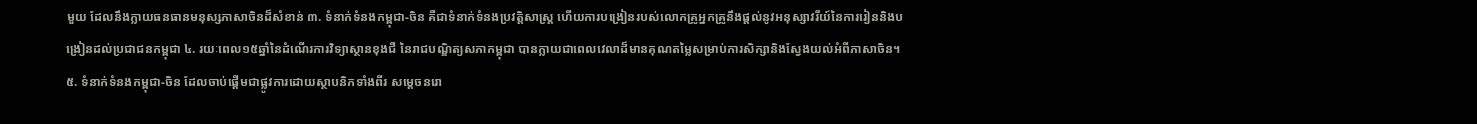មួយ ដែលនឹងក្លាយធនធានមនុស្សភាសាចិនដ៏សំខាន់ ៣. ទំនាក់ទំនងកម្ពុជា-ចិន គឺជាទំនាក់ទំនងប្រវត្តិសាស្ត្រ ហើយការបង្រៀនរបស់លោកគ្រូអ្នកគ្រូនឹងផ្ដល់នូវអនុស្សាវរីយ៍នៃការរៀននិងបង្រៀនដល់ប្រជាជនកម្ពុជា ៤. រយៈពេល១៥ឆ្នាំនៃដំណើរការវិទ្យាស្ថានខុងជឺ នៃរាជបណ្ឌិត្យសភាកម្ពុជា បានក្លាយជាពេលវេលាដ៏មានគុណតម្លៃសម្រាប់ការសិក្សានិងស្វែងយល់អំពីភាសាចិន។ ៥. ទំនាក់ទំនងកម្ពុជា-ចិន ដែលចាប់ផ្ដើមជាផ្លូវការដោយស្ថាបនិកទាំងពីរ សម្ដេចនរោ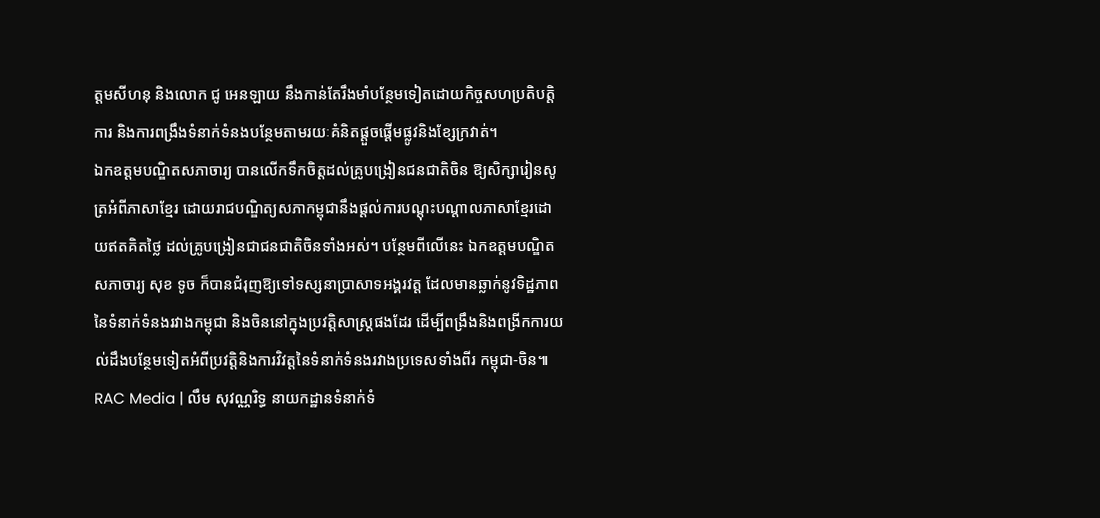ត្ដមសីហនុ និងលោក ជូ អេនឡាយ នឹងកាន់តែរឹងមាំបន្ថែមទៀតដោយកិច្ចសហប្រតិបត្តិការ និងការពង្រឹងទំនាក់ទំនងបន្ថែមតាមរយៈគំនិតផ្ដួចផ្ដើមផ្លូវនិងខ្សែក្រវាត់។
ឯកឧត្ដមបណ្ឌិតសភាចារ្យ បានលើកទឹកចិត្តដល់គ្រូបង្រៀនជនជាតិចិន ឱ្យសិក្សារៀនសូត្រអំពីភាសាខ្មែរ ដោយរាជបណ្ឌិត្យសភាកម្ពុជានឹងផ្ដល់ការបណ្ដុះបណ្ដាលភាសាខ្មែរដោយឥតគិតថ្លៃ ដល់គ្រូបង្រៀនជាជនជាតិចិនទាំងអស់។ បន្ថែមពីលើនេះ ឯកឧត្ដមបណ្ឌិតសភាចារ្យ សុខ ទូច ក៏បានជំរុញឱ្យទៅទស្សនាប្រាសាទអង្គរវត្ត ដែលមានឆ្លាក់នូវទិដ្ឋភាពនៃទំនាក់ទំនងរវាងកម្ពុជា និងចិននៅក្នុងប្រវត្តិសាស្ត្រផងដែរ ដើម្បីពង្រឹងនិងពង្រីកការយល់ដឹងបន្ថែមទៀតអំពីប្រវត្តិនិងការវិវត្តនៃទំនាក់ទំនងរវាងប្រទេសទាំងពីរ កម្ពុជា-ចិន៕
RAC Media | លឹម សុវណ្ណរិទ្ធ នាយកដ្ឋានទំនាក់ទំ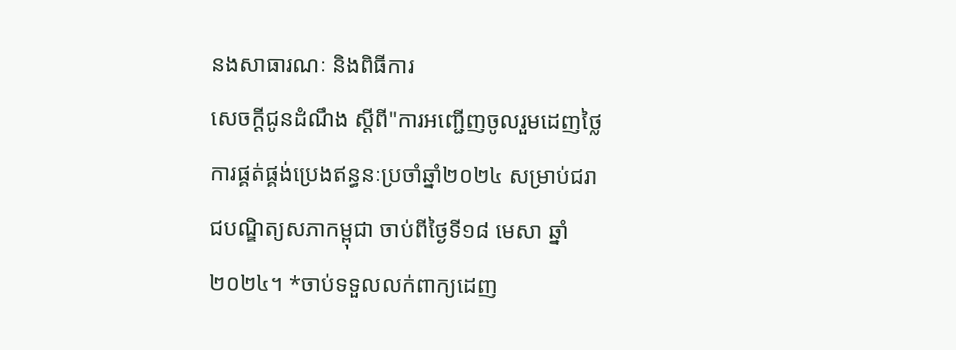នងសាធារណៈ និងពិធីការ
សេចក្ដីជូនដំណឹង ស្តីពី"ការអញ្ជើញចូលរួមដេញថ្លៃ ការផ្គត់ផ្គង់ប្រេងឥន្ធនៈប្រចាំឆ្នាំ២០២៤ សម្រាប់ជរាជបណ្ឌិត្យសភាកម្ពុជា ចាប់ពីថ្ងៃទី១៨ មេសា ឆ្នាំ២០២៤។ *ចាប់ទទួលលក់ពាក្យដេញ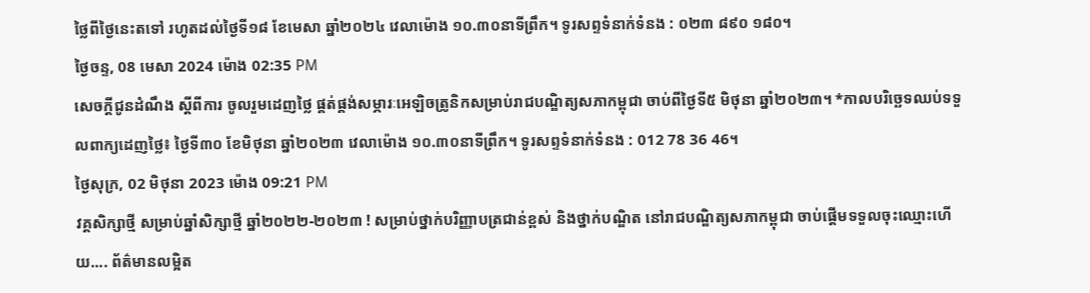ថ្លៃពីថ្ងៃនេះតទៅ រហូតដល់ថ្ងៃទី១៨ ខែមេសា ឆ្នាំ២០២៤ វេលាម៉ោង ១០.៣០នាទីព្រឹក។ ទូរសព្ទទំនាក់ទំនង : ០២៣ ៨៩០ ១៨០។
ថ្ងៃចន្ទ, 08 មេសា 2024 ម៉ោង 02:35 PM
សេចក្ដីជូនដំណឹង ស្តីពីការ ចូលរួមដេញថ្លៃ ផ្គត់ផ្គង់សម្ភារៈអេឡិចត្រូនិកសម្រាប់រាជបណ្ឌិត្យសភាកម្ពុជា ចាប់ពីថ្ងៃទី៥ មិថុនា ឆ្នាំ២០២៣។ *កាលបរិច្ឆេទឈប់ទទួលពាក្យដេញថ្លៃ៖ ថ្ងៃទី៣០ ខែមិថុនា ឆ្នាំ២០២៣ វេលាម៉ោង ១០.៣០នាទីព្រឹក។ ទូរសព្ទទំនាក់ទំនង : 012 78 36 46។
ថ្ងៃសុក្រ, 02 មិថុនា 2023 ម៉ោង 09:21 PM
វគ្គសិក្សាថ្មី សម្រាប់ឆ្នាំសិក្សាថ្មី ឆ្នាំ២០២២-២០២៣ ! សម្រាប់ថ្នាក់បរិញ្ញាបត្រជាន់ខ្ពស់ និងថ្នាក់បណ្ឌិត នៅរាជបណ្ឌិត្យសភាកម្ពុជា ចាប់ផ្តើមទទួលចុះឈ្មោះហើយ.... ព័ត៌មានលម្អិត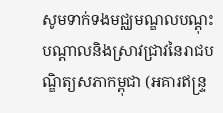សូមទាក់ទងមជ្ឈមណ្ឌលបណ្តុះបណ្តាលនិងស្រាវជ្រាវនៃរាជបណ្ឌិត្យសភាកម្ពុជា (អគារឥន្រ្ទ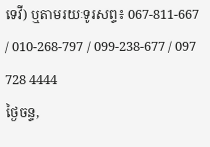ទេវី) ឬតាមរយៈទូរសព្ទ៖ 067-811-667 / 010-268-797 / 099-238-677 / 097 728 4444
ថ្ងៃចន្ទ,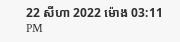22 សីហា 2022 ម៉ោង 03:11 PM